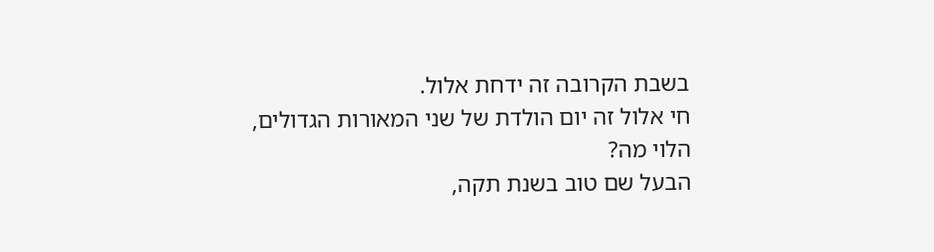בשבת הקרובה זה ידחת אלול.
חי אלול זה יום הולדת של שני המאורות הגדולים,
הלוי מה?
הבעל שם טוב בשנת תקה,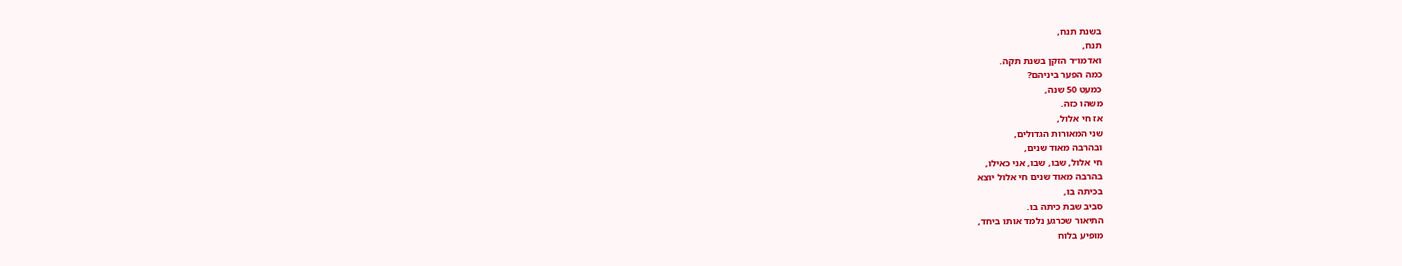בשנת תנח,
תנח,
ואדמו״ר הזקן בשנת תקה.
כמה הפער ביניהם?
כמעט 50 שנה,
משהו כזה.
אז חי אלול,
שני המאורות הגדולים,
ובהרבה מאוד שנים,
חי אלול, שבו, שבו, אני כאילו,
בהרבה מאוד שנים חי אלול יוצא
בכיתה בו,
סביב שבת כיתה בו.
התיאור שכרגע נלמד אותו ביחד,
מופיע בלוח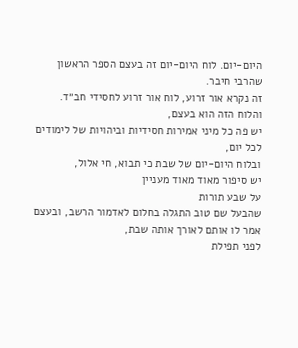היום-יום. לוח היום-יום זה בעצם הספר הראשון שהרבי חיבר.
זה נקרא אור זרוע, לוח אור זרוע לחסידי חב״ד.
והלוח הזה הוא בעצם,
יש פה כל מיני אמירות חסידיות וביהויות של לימודים לכל יום,
ובלוח היום-יום של שבת כי תבוא, חי אלול,
יש סיפור מאוד מאוד מעניין
על שבע תורות
שהבעל שם טוב התגלה בחלום לאדמור הרשב, ובעצם אמר לו אותם לאורך אותה שבת,
לפני תפילת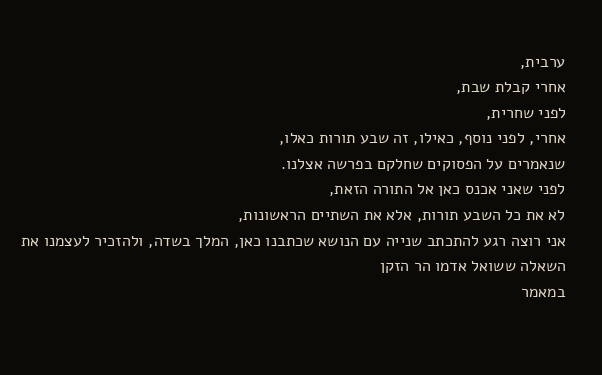ערבית,
אחרי קבלת שבת,
לפני שחרית,
אחרי, לפני נוסף, כאילו, זה שבע תורות כאלו,
שנאמרים על הפסוקים שחלקם בפרשה אצלנו.
לפני שאני אכנס כאן אל התורה הזאת,
לא את כל השבע תורות, אלא את השתיים הראשונות,
אני רוצה רגע להתכתב שנייה עם הנושא שכתבנו כאן, המלך בשדה, ולהזכיר לעצמנו את
השאלה ששואל אדמו הר הזקן
במאמר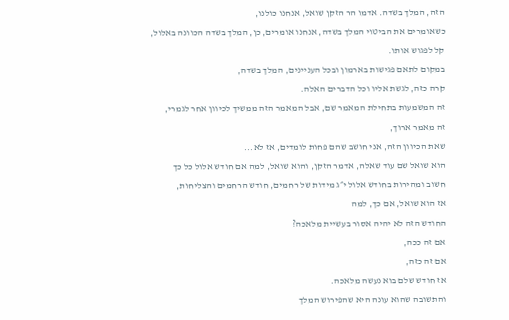הזה, המלך בשדה. אדמו הר הזקן שואל, אנחנו כולנו,
כשאומרים את הביטוי המלך בשדה, אנחנו אומרים, כן, המלך בשדה הכוונה באלול,
קל לפגוש אותו.
במקום לתאם פגישות בארמון ובכל העניינים, המלך בשדה,
קרה כזה, לגשת אליו וכל הדברים האלה.
זה המשמעות בתחילת המאמר שם, אבל המאמר הזה ממשיך לכיוון אחר לגמרי,
זה מאמר ארוך,
שאת הכיוון הזה, אני חושב שהם פחות לומדים, אז לא...
הוא שואל שם עוד שאלה, אדמר הזקן, והוא שואל, למה אם חודש אלול כל כך
חשוב ומהירות בחודש אלול י״ג מידות של רחמים, חודש הרחמים והצליחות,
אז הוא שואל, אם כך, למה
החודש הזה לא יהיה אסור בעשיית מלאכה?
אם זה ככה,
אם זה כזה,
אז חודש שלם בוא נעשה מלאכה.
והתשובה שהוא עונה היא שהפירוש המלך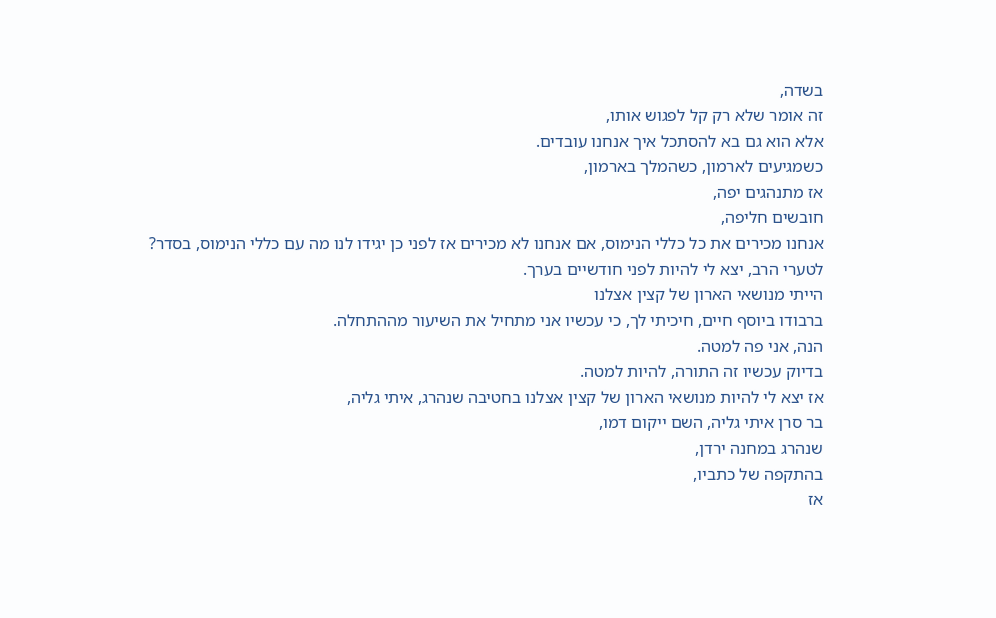בשדה,
זה אומר שלא רק קל לפגוש אותו,
אלא הוא גם בא להסתכל איך אנחנו עובדים.
כשמגיעים לארמון, כשהמלך בארמון,
אז מתנהגים יפה,
חובשים חליפה,
אנחנו מכירים את כל כללי הנימוס, אם אנחנו לא מכירים אז לפני כן יגידו לנו מה עם כללי הנימוס, בסדר?
לטערי הרב, יצא לי להיות לפני חודשיים בערך.
הייתי מנושאי הארון של קצין אצלנו
ברבודו ביוסף חיים, חיכיתי לך, כי עכשיו אני מתחיל את השיעור מההתחלה.
הנה, אני פה למטה.
בדיוק עכשיו זה התורה, להיות למטה.
אז יצא לי להיות מנושאי הארון של קצין אצלנו בחטיבה שנהרג, איתי גליה,
בר סרן איתי גליה, השם ייקום דמו,
שנהרג במחנה ירדן,
בהתקפה של כתביו,
אז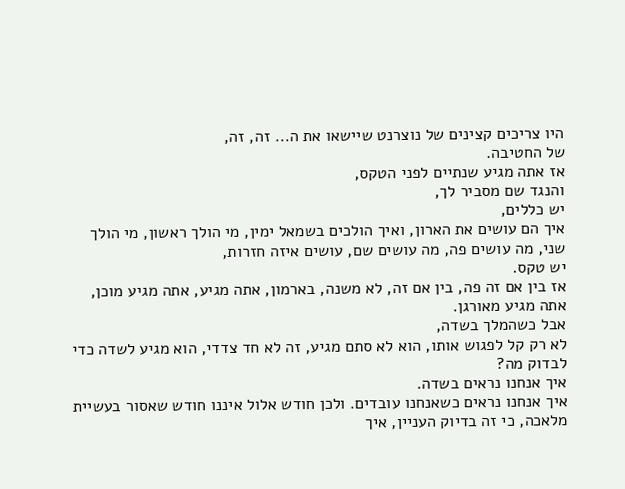היו צריכים קצינים של נוצרנט שיישאו את ה... זה, זה,
של החטיבה.
אז אתה מגיע שנתיים לפני הטקס,
והנגד שם מסביר לך,
יש כללים,
איך הם עושים את הארון, ואיך הולכים בשמאל ימין, מי הולך ראשון, מי הולך שני, מה עושים פה, מה עושים שם, עושים איזה חזרות,
יש טקס.
אז בין אם זה פה, בין אם זה, לא משנה, בארמון, אתה מגיע, אתה מגיע מוכן, אתה מגיע מאורגן.
אבל כשהמלך בשדה,
לא רק קל לפגוש אותו, הוא לא סתם מגיע, זה לא חד צדדי, הוא מגיע לשדה כדי לבדוק מה?
איך אנחנו נראים בשדה.
איך אנחנו נראים כשאנחנו עובדים. ולכן חודש אלול איננו חודש שאסור בעשיית מלאכה, כי זה בדיוק העניין, איך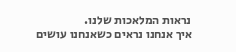נראות המלאכות שלנו.
איך אנחנו נראים כשאנחנו עושים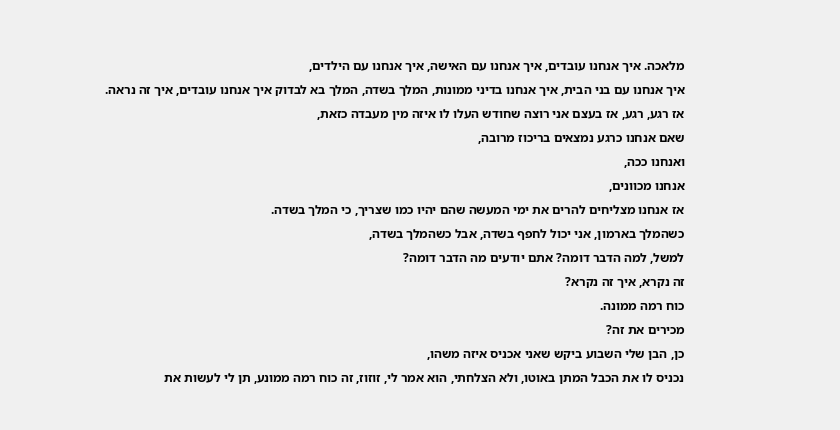מלאכה. איך אנחנו עובדים, איך אנחנו עם האישה, איך אנחנו עם הילדים,
איך אנחנו עם בני הבית, איך אנחנו בדיני ממונות, המלך בשדה, המלך בא לבדוק איך אנחנו עובדים, איך זה נראה.
אז רגע, רגע, אז בעצם אני רוצה שחודש העלו לו איזה מין מעבדה כזאת,
שאם אנחנו כרגע נמצאים בריכוז מרובה,
ואנחנו ככה,
אנחנו מכוונים,
אז אנחנו מצליחים להרים את ימי המעשה שהם יהיו כמו שצריך, כי המלך בשדה.
כשהמלך בארמון, אני יכול לחפף בשדה, אבל כשהמלך בשדה,
למשל, למה הדבר דומה? אתם יודעים מה הדבר דומה?
זה נקרא, איך זה נקרא?
כוח רמה ממונה.
מכירים את זה?
כן, הבן שלי השבוע ביקש שאני אכניס איזה משהו,
נכניס לו את הכבל המתן באוטו, ולא הצלחתי, הוא אמר לי, זוזוז, זה כוח רמה ממונע, תן לי לעשות את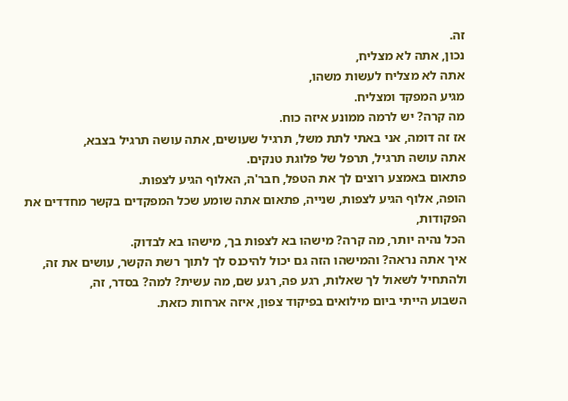זה.
נכון, אתה לא מצליח,
אתה לא מצליח לעשות משהו,
מגיע המפקד ומצליח.
מה קרה? יש לרמה ממונע איזה כוח.
אז זה דומה, אני באתי לתת משל, תרגיל שעושים, אתה עושה תרגיל בצבא,
אתה עושה תרגיל, תרפל של פלוגת טנקים.
פתאום באמצע רוצים לך את הטפל, חבר'ה, האלוף הגיע לצפות.
הופה, אלוף הגיע לצפות, שנייה, פתאום אתה שומע שכל המפקדים בקשר מחדדים את הפקודות,
הכל נהיה יותר, מה קרה? מישהו בא לצפות בך, מישהו בא לבדוק.
איך אתה נראה? והמישהו הזה גם יכול להיכנס לך לתוך רשת הקשר, עושים את זה,
ולהתחיל לשאול לך שאלות, רגע פה, רגע שם, מה עשית? למה? בסדר, זה,
השבוע הייתי ביום מילואים בפיקוד צפון, איזה ארחות כזאת.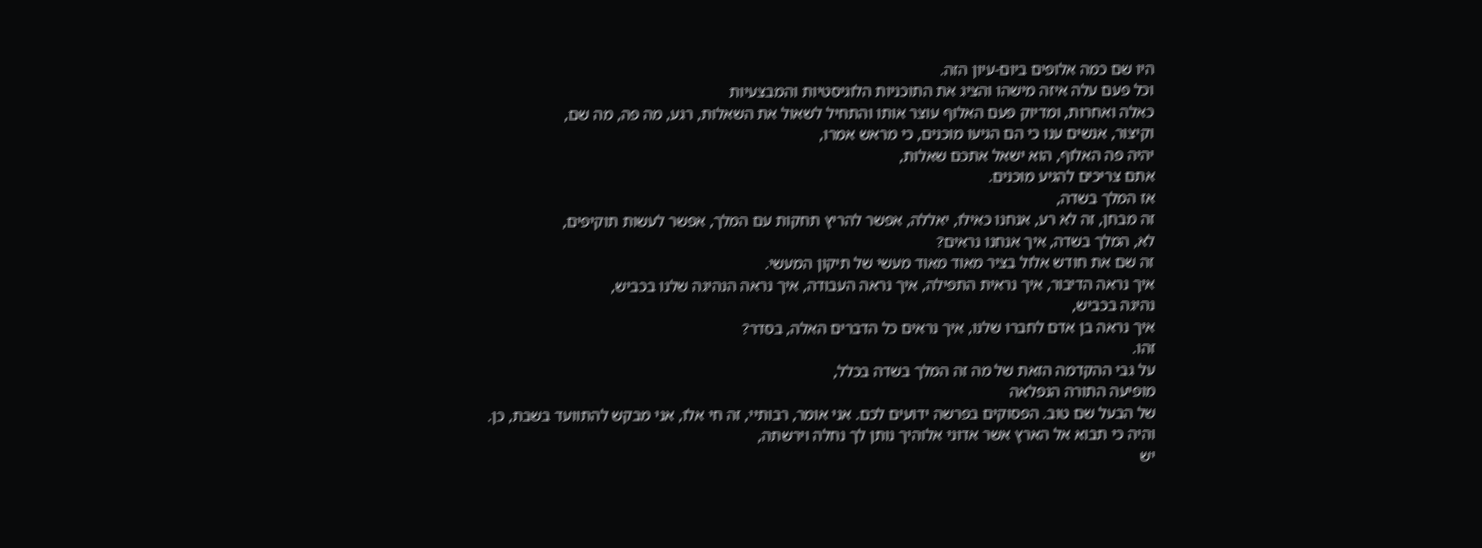היו שם כמה אלופים ביום-עיון הזה.
וכל פעם עלה איזה מישהו והציג את התוכניות הלוגיסטיות והמבצעיות
כאלה ואחרות, ומדיוק פעם האלוף עוצר אותו והתחיל לשאול את השאלות, רגע, מה פה, מה שם,
וקיצור, אנשים ענו כי הם הגיעו מוכנים, כי מראש אמרו,
יהיה פה האלוף, הוא ישאל אתכם שאלות,
אתם צריכים להגיע מוכנים.
אז המלך בשדה,
זה מבחן, זה לא רע, אנחנו כאילו, יאללה, אפשר להריץ תחקות עם המלך, אפשר לעשות תוקיפים,
לא, המלך בשדה, איך אנחנו נראים?
זה שם את חודש אלול בציר מאוד מאוד מעשי של תיקון המעשי.
איך נראה הדיבור, איך נראית התפילה, איך נראה העבודה, איך נראה הנהיגה שלנו בכביש,
נהיגה בכביש,
איך נראה בן אדם לחברו שלנו, איך נראים כל הדברים האלה, בסדר?
זהו.
על גבי ההקדמה הזאת של מה זה המלך בשדה בכלל,
מופיעה התורה הנפלאה
של הבעל שם טוב. הפסוקים בפרשה ידועים לכם. אני אומר, רבותיי, זה חי אלו, אני מבקש להתוועד בשבת, כן.
והיה כי תבוא אל הארץ אשר אדוני אלוהיך נותן לך נחלה וירשתה,
יש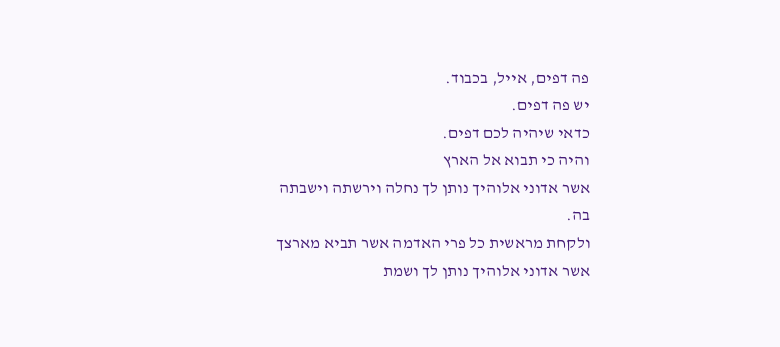פה דפים, אייל, בכבוד.
יש פה דפים.
כדאי שיהיה לכם דפים.
והיה כי תבוא אל הארץ
אשר אדוני אלוהיך נותן לך נחלה וירשתה וישבתה בה.
ולקחת מראשית כל פרי האדמה אשר תביא מארצך אשר אדוני אלוהיך נותן לך ושמת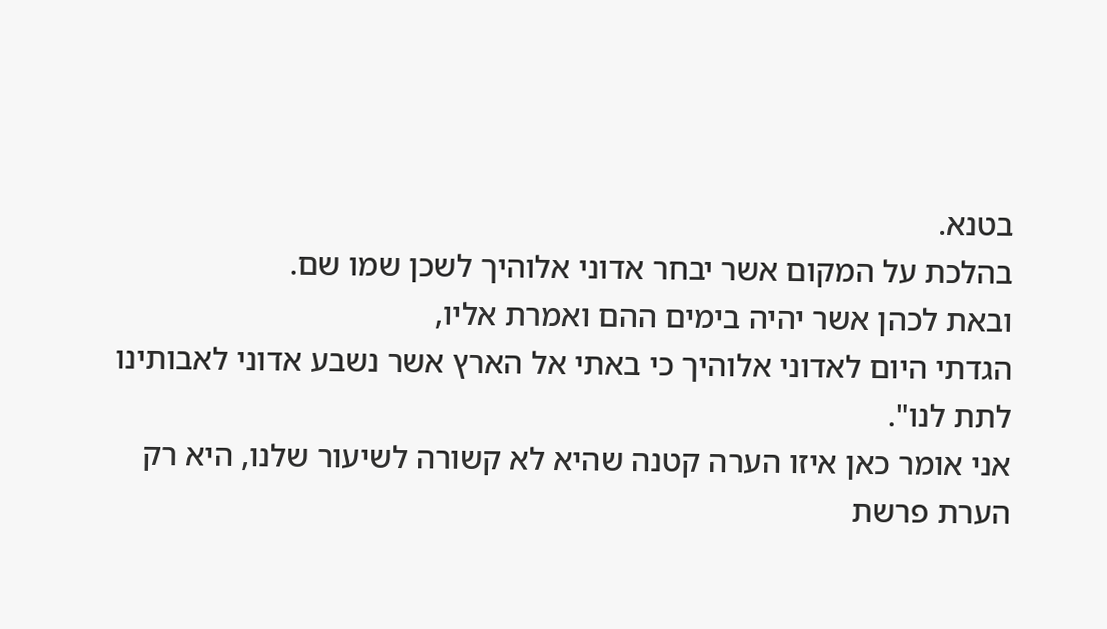בטנא.
בהלכת על המקום אשר יבחר אדוני אלוהיך לשכן שמו שם.
ובאת לכהן אשר יהיה בימים ההם ואמרת אליו,
הגדתי היום לאדוני אלוהיך כי באתי אל הארץ אשר נשבע אדוני לאבותינו לתת לנו".
אני אומר כאן איזו הערה קטנה שהיא לא קשורה לשיעור שלנו, היא רק הערת פרשת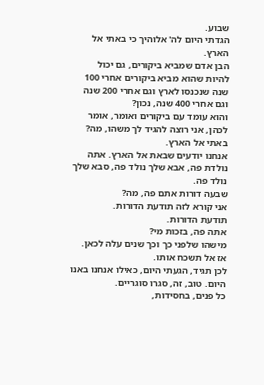שבוע.
הגדתי היום לה' אלוהיך כי באתי אל הארץ.
הבן אדם שמביא ביקורים, גם יכול להיות שהוא מביא ביקורים אחרי 100 שנה שנכנסו לארץ וגם אחרי 200 שנה וגם אחרי 400 שנה, נכון?
והוא עומד עם ביקורים ואומר, אומר לכהן, אני רוצה להגיד לך משהו, מה?
באתי אל הארץ.
אנחנו יודעים שבאת אל הארץ. אתה נולדת פה, אבא שלך נולד פה, סבא שלך נולד פה.
שבעה דורות אתם פה, מה?
אני קורא לזה תודעת הדורות.
תודעת הדורות.
אתה פה, בזכות מי?
מישהו שלפני כך וכך שנים עלה לכאן.
אז אל תשכח אותו.
לכן תגיד, הגעתי היום, כאילו אנחנו באנו היום. טוב, זה, סגרו סוגריים.
כל פנים, בחסידות,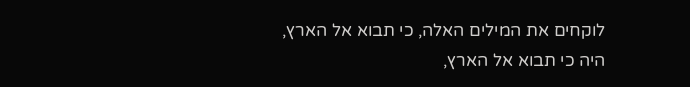לוקחים את המילים האלה, כי תבוא אל הארץ,
היה כי תבוא אל הארץ,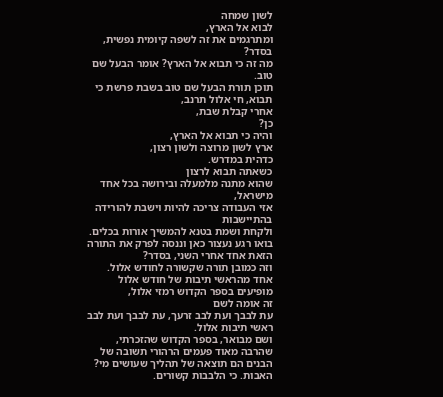לשון שמחה
לבוא אל הארץ,
ומתרגמים את זה לשפה קיומית נפשית, בסדר?
מה זה כי תבוא אל הארץ? אומר הבעל שם טוב.
תוכן תורת הבעל שם טוב בשבת פרשת כי תבוא, חי אלול תרנב,
אחרי קבלת שבת,
כן?
והיה כי תבוא אל הארץ,
ארץ לשון מרוצה ולשון רצון,
כדהית במדרש.
כשאתה תבוא לרצון
שהוא מתנה מלמעלה ובירושה בכל אחד מישראל,
אזי העבודה צריכה להיות וישבת להורידה בהתיישבות
ולקחת ושמת בטנא להמשיך אורות בכלים. בואו רגע נעצור כאן וננסה לפרק את התורה הזאת אחד אחרי השני, בסדר?
וזה כמובן תורה שקשורה לחודש אלול.
אחד מהראשי תיבות של חודש אלול
מופיעים בספר הקדוש רמזי אלול,
זה אומה לשם
עת לבבך ועת לבב זרעך, עת לבבך ועת לבב ראשי תיבות אלול.
ושם מבואר, בספר הקדוש שהזכרתי,
שהרבה מאוד פעמים הרהורי תשובה של הבנים הם תוצאה של תהליך שעושים מי?
האבות. כי הלבבות קשורים.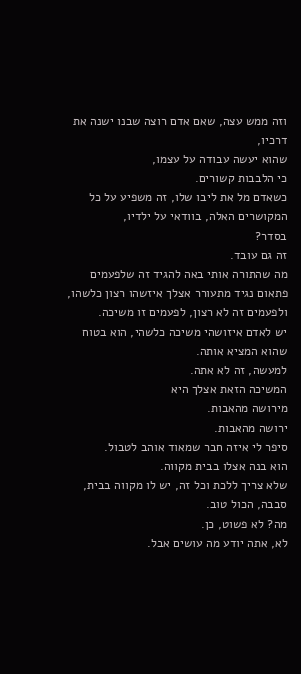וזה ממש עצה, שאם אדם רוצה שבנו ישנה את דרכיו,
שהוא יעשה עבודה על עצמו,
כי הלבבות קשורים.
כשאדם מל את ליבו שלו, זה משפיע על כל המקושרים האלה, בוודאי על ילדיו,
בסדר?
זה גם עובד.
מה שהתורה אותי באה להגיד זה שלפעמים
פתאום נגיד מתעורר אצלך איזשהו רצון כלשהו,
ולפעמים זה לא רצון, לפעמים זו משיכה.
יש לאדם איזושהי משיכה כלשהי, הוא בטוח שהוא המציא אותה.
למעשה, זה לא אתה.
המשיכה הזאת אצלך היא
מירושה מהאבות.
ירושה מהאבות.
סיפר לי איזה חבר שמאוד אוהב לטבול.
הוא בנה אצלו בבית מקווה.
שלא צריך ללכת וכל זה, יש לו מקווה בבית, סבבה, הכול טוב.
מה? לא פשוט, כן.
לא, אתה יודע מה עושים אבל.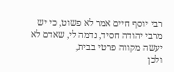רבי יוסף חיים אמר לא פשוט, כי יש מרבי יהודה חסיד, נדמה לי, שאדם לא יעשה מקווה פרטי בבית,
ולכן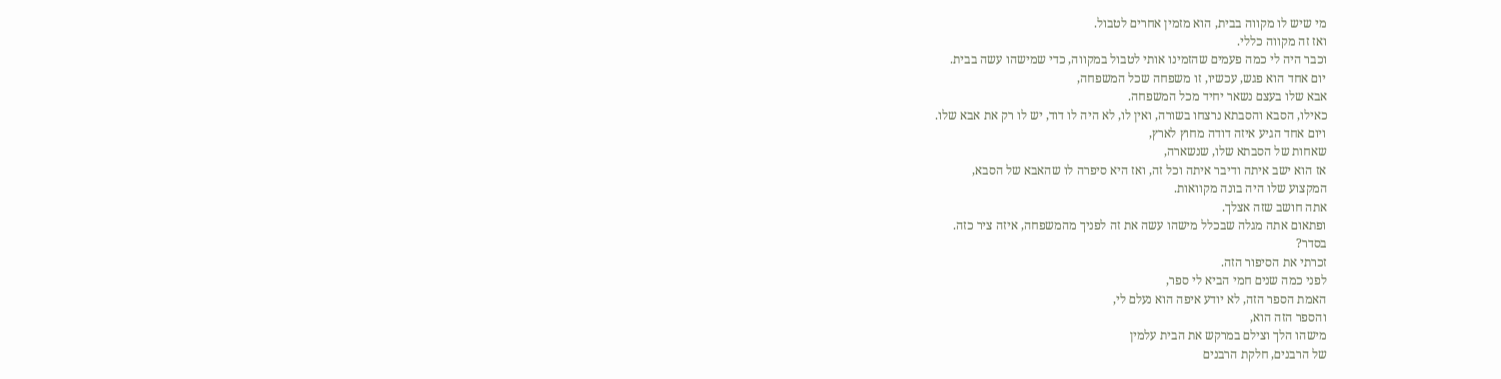מי שיש לו מקווה בבית, הוא מזמין אחרים לטבול.
ואז זה מקווה כללי.
וכבר היה לי כמה פעמים שהזמינו אותי לטבול במקווה, כדי שמישהו עשה בבית.
יום אחד הוא פגש, עכשיו, זו משפחה שכל המשפחה,
אבא שלו בעצם נשאר יחיד מכל המשפחה.
כאילו, הסבא והסבתא נרצחו בשורה, ואין לו, לא היה לו דוד, יש לו רק את אבא שלו.
ויום אחד הגיע איזה דודה מחוץ לארץ,
שאחות של הסבתא שלו, שנשארה,
אז הוא ישב איתה ודיבר איתה וכל זה, ואז היא סיפרה לו שהאבא של הסבא,
המקצוע שלו היה בונה מקוואות.
אתה חושב שזה אצלך.
ופתאום אתה מגלה שבכלל מישהו עשה את זה לפניך מהמשפחה, איזה ציר כזה.
בסדר?
זכרתי את הסיפור הזה.
לפני כמה שנים חמי הביא לי ספר,
האמת הספר הזה, לא יודע איפה הוא נעלם לי,
והספר הזה הוא,
מישהו הלך וצילם במרקש את הבית עלמין
של הרבנים, חלקת הרבנים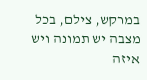במרקש, צילם, בכל מצבה יש תמונה ויש
איזה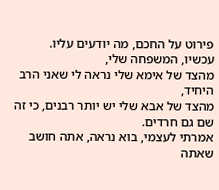פירוט על החכם, מה יודעים עליו.
עכשיו, המשפחה שלי,
מהצד של אימא שלי נראה לי שאני הרב היחיד,
מהצד של אבא שלי יש יותר רבנים, כי זה שם גם חרדים.
אמרתי לעצמי, בוא נראה, אתה חושב שאתה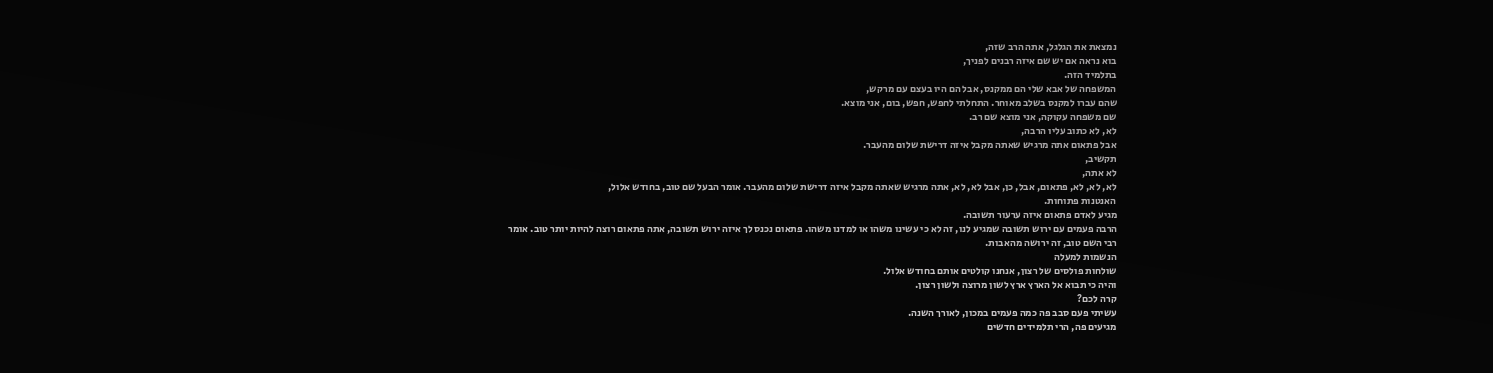נמצאת את הגלגל, אתה הרב שזה,
בוא נראה אם יש שם איזה רבנים לפניך,
בתלמיד הזה.
המשפחה של אבא שלי הם ממקנס, אבל הם היו בעצם עם מרקש,
שהם עברו למקנס בשלב מאוחר. התחלתי לחפש, חפש, בום, אני מוצא.
שם משפחה עקוקה, אני מוצא שם רב.
לא, לא כתוב עליו הרבה,
אבל פתאום אתה מרגיש שאתה מקבל איזה דרישת שלום מהעבר.
תקשיב,
לא אתה,
לא, לא, לא, פתאום, אבל, כן, אבל לא, לא, אתה מרגיש שאתה מקבל איזה דרישת שלום מהעבר. אומר הבעל שם טוב, בחודש אלול,
האנטנות פתוחות.
מגיע לאדם פתאום איזה ערעור תשובה.
הרבה פעמים עם ירוש תשובה שמגיע לנו, זה לא כי עשינו משהו או למדנו משהו. פתאום נכנס לך איזה ירוש תשובה, אתה פתאום רוצה להיות יותר טוב. אומר רבי השם טוב, זה ירושה מהאבות.
הנשמות למעלה
שולחות פולסים של רצון, אנחנו קולטים אותם בחודש אלול.
והיה כי תבוא אל הארץ ארץ לשון מרוצה ולשון רצון.
קרה לכם?
עשיתי פעם סבב פה כמה פעמים במכון, לאורך השנה.
מגיעים פה, הרי תלמידים חדשים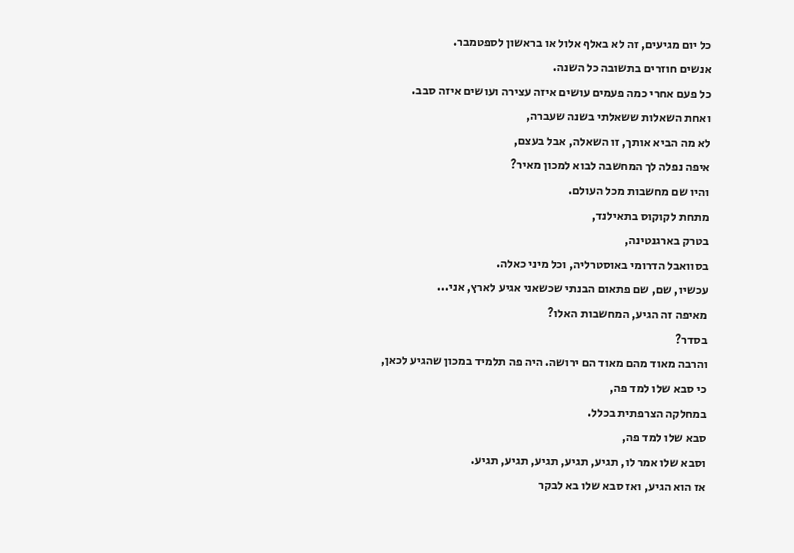כל יום מגיעים, זה לא באלף אלול או בראשון לספטמבר.
אנשים חוזרים בתשובה כל השנה.
כל פעם אחרי כמה פעמים עושים איזה עצירה ועושים איזה סבב.
ואחת השאלות ששאלתי בשנה שעברה,
לא מה הביא אותך, זו השאלה, אבל בעצם,
איפה נפלה לך המחשבה לבוא למכון מאיר?
והיו שם מחשבות מכל העולם.
מתחת לקוקוס בתאילנד,
בטרק בארגנטינה,
בסוואבל הדרומי באוסטרליה, וכל מיני כאלה.
עכשיו, שם, שם פתאום הבנתי שכשאני אגיע לארץ, אני...
מאיפה זה הגיע, המחשבות האלו?
בסדר?
והרבה מאוד מהם מאוד הם ירושה. היה פה תלמיד במכון שהגיע לכאן,
כי סבא שלו למד פה,
במחלקה הצרפתית בכלל.
סבא שלו למד פה,
וסבא שלו אמר לו, תגיע, תגיע, תגיע, תגיע, תגיע.
אז הוא הגיע, ואז סבא שלו בא לבקר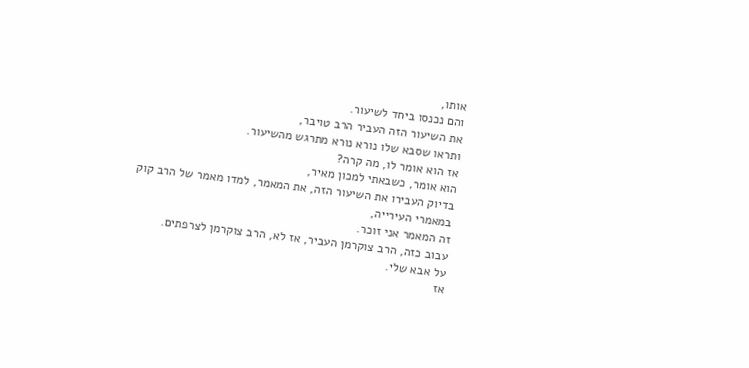אותו,
והם נכנסו ביחד לשיעור.
את השיעור הזה העביר הרב טויבר,
ותראו שסבא שלו נורא נורא מתרגש מהשיעור.
אז הוא אומר לו, מה קרה?
הוא אומר, כשבאתי למכון מאיר,
בדיוק העבירו את השיעור הזה, את המאמר, למדו מאמר של הרב קוק במאמרי העירייה,
זה המאמר אני זוכר.
עבוב כזה, הרב צוקרמן העביר, אז לא, הרב צוקרמן לצרפתים.
על אבא שלי.
אז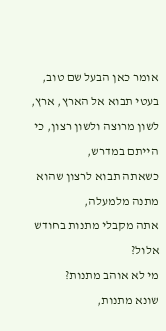אומר כאן הבעל שם טוב,
בעטי תבוא אל הארץ, ארץ, לשון מרוצה ולשון רצון, כי הייתם במדרש,
כשאתה תבוא לרצון שהוא מתנה מלמעלה,
אתה מקבלי מתנות בחודש אלול?
מי לא אוהב מתנות?
שונא מתנות,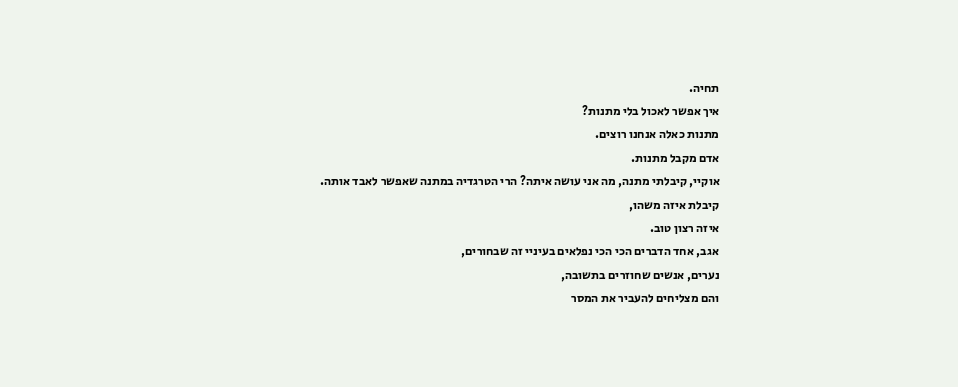תחיה.
איך אפשר לאכול בלי מתנות?
מתנות כאלה אנחנו רוצים.
אדם מקבל מתנות.
אוקיי, קיבלתי מתנה, מה אני עושה איתה? הרי הטרגדיה במתנה שאפשר לאבד אותה.
קיבלת איזה משהו,
איזה רצון טוב.
אגב, אחד הדברים הכי הכי נפלאים בעיניי זה שבחורים,
נערים, אנשים שחוזרים בתשובה,
והם מצליחים להעביר את המסר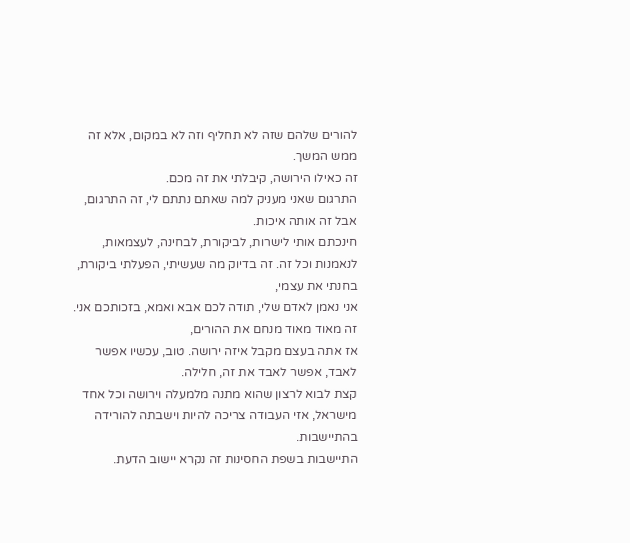להורים שלהם שזה לא תחליף וזה לא במקום, אלא זה ממש המשך.
זה כאילו הירושה, קיבלתי את זה מכם.
התרגום שאני מעניק למה שאתם נתתם לי, זה התרגום, אבל זה אותה איכות.
חינכתם אותי לישרות, לביקורת, לבחינה, לעצמאות,
לנאמנות וכל זה. זה בדיוק מה שעשיתי, הפעלתי ביקורת, בחנתי את עצמי,
אני נאמן לאדם שלי, תודה לכם אבא ואמא, בזכותכם אני.
זה מאוד מאוד מנחם את ההורים,
אז אתה בעצם מקבל איזה ירושה. טוב, עכשיו אפשר לאבד, אפשר לאבד את זה, חלילה.
קצת לבוא לרצון שהוא מתנה מלמעלה וירושה וכל אחד מישראל, אזי העבודה צריכה להיות וישבתה להורידה בהתיישבות.
התיישבות בשפת החסינות זה נקרא יישוב הדעת.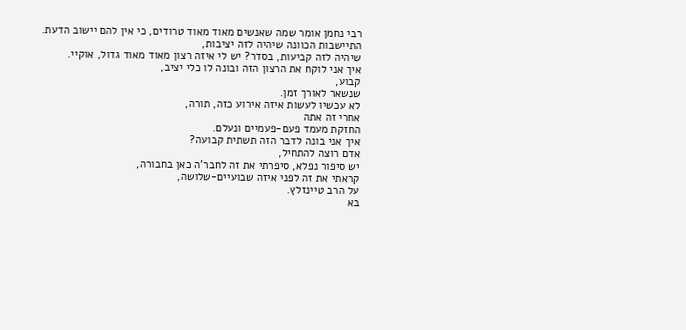רבי נחמן אומר שמה שאנשים מאוד מאוד טרודים, כי אין להם יישוב הדעת.
התיישבות הכוונה שיהיה לזה יציבות,
שיהיה לזה קביעות, בסדר? יש לי איזה רצון מאוד מאוד גדול, אוקיי.
איך אני לוקח את הרצון הזה ובונה לו כלי יציב,
קבוע,
שנשאר לאורך זמן.
לא עכשיו לעשות איזה אירוע כזה, תורה,
אחרי זה אתה
החזקת מעמד פעם-פעמיים ונעלם.
איך אני בונה לדבר הזה תשתית קבועה?
אדם רוצה להתחיל,
יש סיפור נפלא, סיפרתי את זה לחבר'ה כאן בחבורה,
קראתי את זה לפני איזה שבועיים-שלושה,
על הרב טיינזלץ.
בא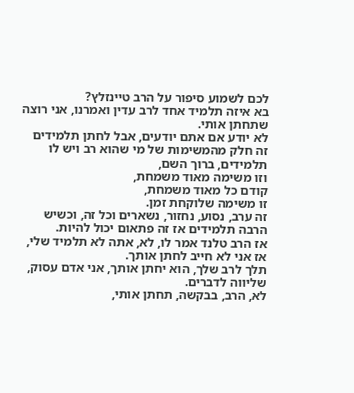לכם לשמוע סיפור על הרב טיינזלץ?
בא איזה תלמיד אחד לרב עדין ואמרנו, אני רוצה שתחתן אותי.
לא יודע אם אתם יודעים, אבל לחתן תלמידים זה חלק מהמשימות של מי שהוא רב ויש לו תלמידים, ברוך השם,
וזו משימה מאוד משמחת,
קודם כל מאוד משמחת,
זו משימה שלוקחת זמן.
זה ערב, נסוע, נחזור, נשארים וכל זה, וכשיש הרבה תלמידים אז זה פתאום יכול להיות.
אז הרב טלנד אמר לו, לא, אתה לא תלמיד שלי,
אז אני לא חייב לחתן אותך.
תלך לרב שלך, הוא יחתן אותך, אני אדם עסוק, שליווה לדברים.
לא, הרב, בבקשה, תחתן אותי,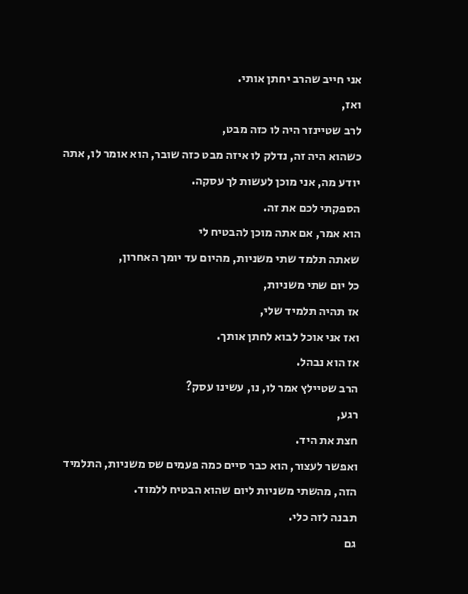אני חייב שהרב יחתן אותי.
ואז,
לרב שטיינזר היה לו כזה מבט,
כשהוא היה זה, נדלק לו איזה מבט כזה שובר, הוא אומר לו, אתה יודע מה, אני מוכן לעשות לך עסקה.
הספקתי לכם את זה.
הוא אמר, אם אתה מוכן להבטיח לי
שאתה תלמד שתי משניות, מהיום עד יומך האחרון,
כל יום שתי משניות,
אז תהיה תלמיד שלי,
ואז אני אוכל לבוא לחתן אותך.
אז הוא נבהל.
הרב שטיילץ אמר לו, נו, עשינו עסק?
רגע,
חצת את היד.
ואפשר לעצור, הוא כבר סיים כמה פעמים שס משניות, התלמיד הזה, מהשתי משניות ליום שהוא הבטיח ללמוד.
תבנה לזה כלי.
גם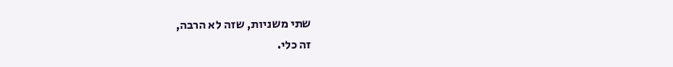שתי משניות, שזה לא הרבה,
זה כלי.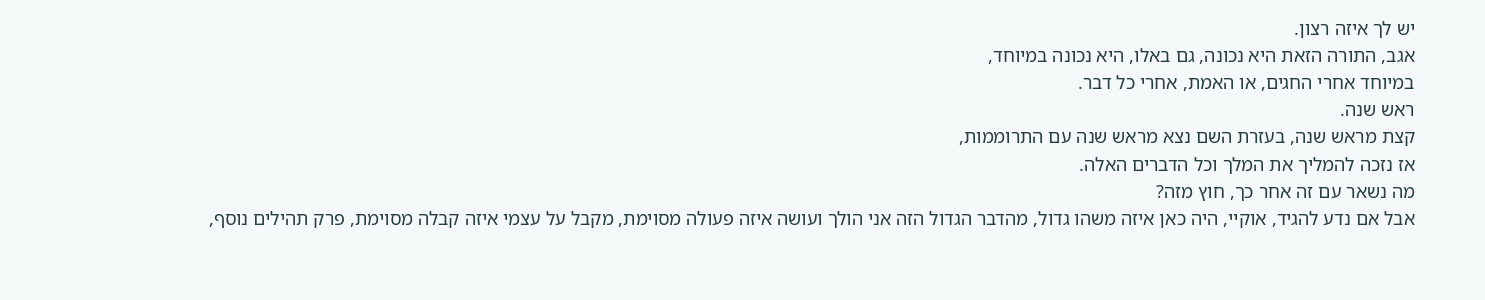יש לך איזה רצון.
אגב, התורה הזאת היא נכונה, גם באלו, היא נכונה במיוחד,
במיוחד אחרי החגים, או האמת, אחרי כל דבר.
ראש שנה.
קצת מראש שנה, בעזרת השם נצא מראש שנה עם התרוממות,
אז נזכה להמליך את המלך וכל הדברים האלה.
מה נשאר עם זה אחר כך, חוץ מזה?
אבל אם נדע להגיד, אוקיי, היה כאן איזה משהו גדול, מהדבר הגדול הזה אני הולך ועושה איזה פעולה מסוימת, מקבל על עצמי איזה קבלה מסוימת, פרק תהילים נוסף,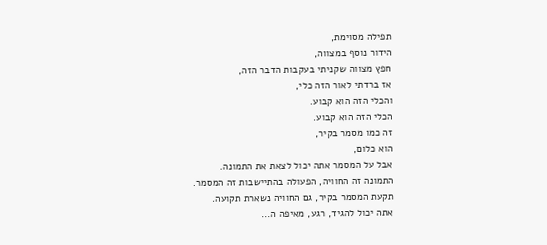תפילה מסוימת,
הידור נוסף במצווה,
חפץ מצווה שקניתי בעקבות הדבר הזה,
אז ברדתי לאור הזה כלי,
והכלי הזה הוא קבוע.
הכלי הזה הוא קבוע.
זה כמו מסמר בקיר,
הוא כלום,
אבל על המסמר אתה יכול לצאת את התמונה.
התמונה זה החוויה, הפעולה בהתיישבות זה המסמר.
תקעת המסמר בקיר, גם החוויה נשארת תקועה.
אתה יכול להגיד, רגע, מאיפה ה...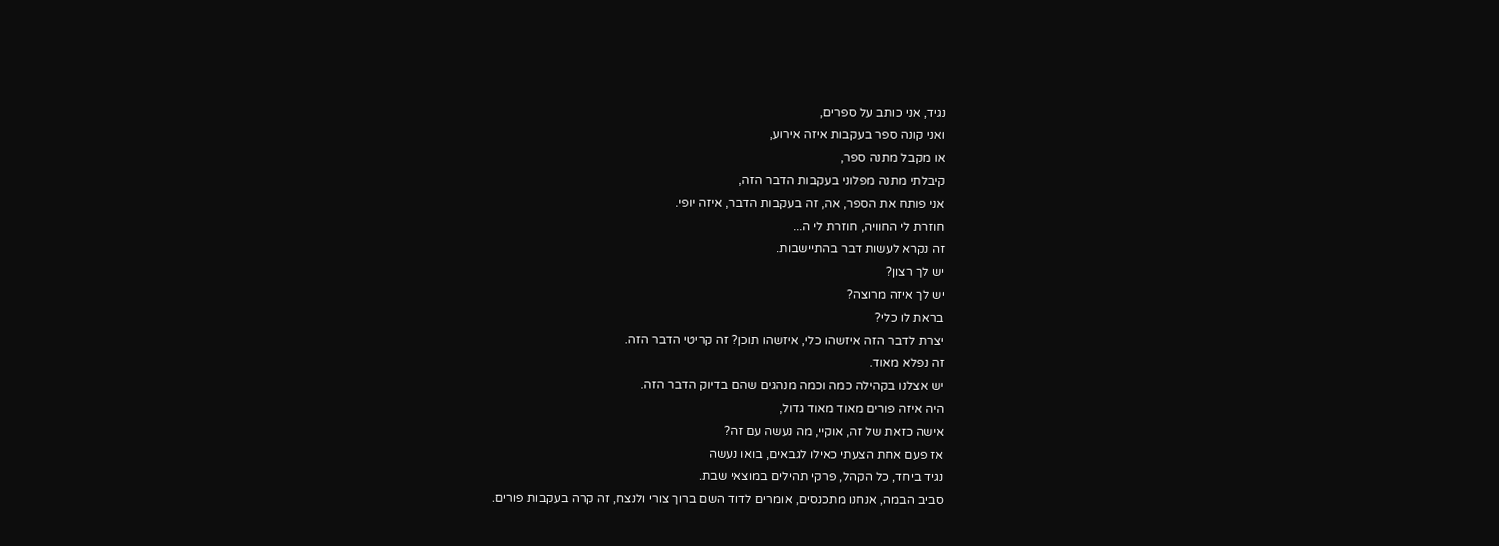נגיד, אני כותב על ספרים,
ואני קונה ספר בעקבות איזה אירוע,
או מקבל מתנה ספר,
קיבלתי מתנה מפלוני בעקבות הדבר הזה,
אני פותח את הספר, אה, זה בעקבות הדבר, איזה יופי.
חוזרת לי החוויה, חוזרת לי ה...
זה נקרא לעשות דבר בהתיישבות.
יש לך רצון?
יש לך איזה מרוצה?
בראת לו כלי?
יצרת לדבר הזה איזשהו כלי, איזשהו תוכן? זה קריטי הדבר הזה.
זה נפלא מאוד.
יש אצלנו בקהילה כמה וכמה מנהגים שהם בדיוק הדבר הזה.
היה איזה פורים מאוד מאוד גדול,
אישה כזאת של זה, אוקיי, מה נעשה עם זה?
אז פעם אחת הצעתי כאילו לגבאים, בואו נעשה
נגיד ביחד, כל הקהל, פרקי תהילים במוצאי שבת.
סביב הבמה, אנחנו מתכנסים, אומרים לדוד השם ברוך צורי ולנצח, זה קרה בעקבות פורים.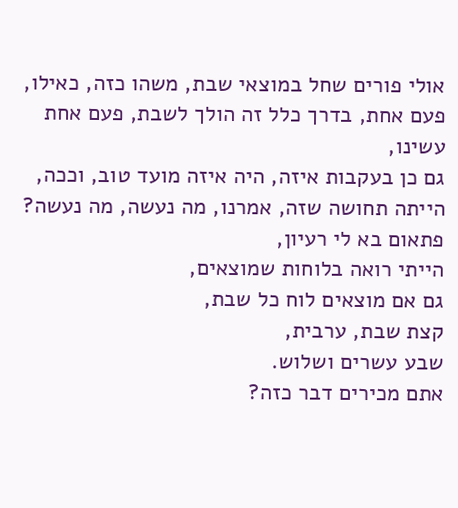אולי פורים שחל במוצאי שבת, משהו כזה, כאילו,
פעם אחת, בדרך כלל זה הולך לשבת, פעם אחת עשינו,
גם כן בעקבות איזה, היה איזה מועד טוב, וככה, הייתה תחושה שזה, אמרנו, מה נעשה, מה נעשה?
פתאום בא לי רעיון,
הייתי רואה בלוחות שמוצאים,
גם אם מוצאים לוח כל שבת,
קצת שבת, ערבית,
שבע עשרים ושלוש.
אתם מכירים דבר כזה?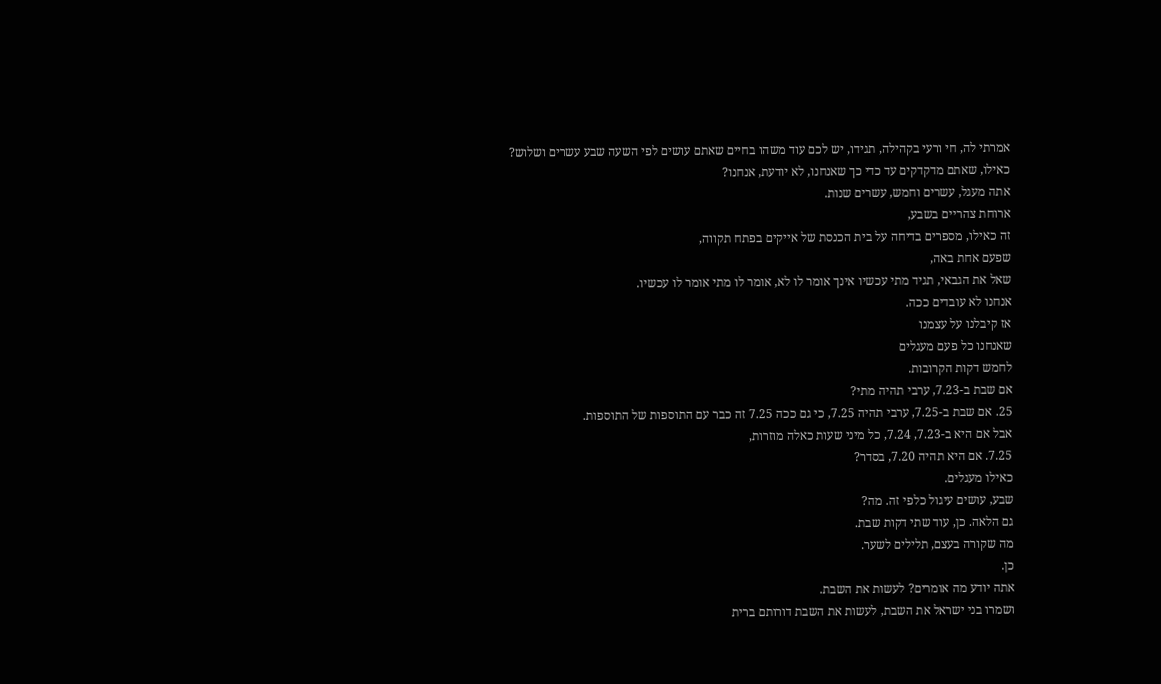אמרתי לה, חי ורעי בקהילה, תגידו, יש לכם עוד משהו בחיים שאתם עושים לפי השעה שבע עשרים ושלוש?
כאילו, שאתם מדקדקים עד כדי כך שאנחנו, לא יודעת, אנחנו?
אתה מעגל, עשרים וחמש, עשרים שנות.
ארוחת צהריים בשבע,
זה כאילו, מספרים בדיחה על בית הכנסת של אייקים בפתח תקווה,
שפעם אחת באה,
שאל את הגבאי, תגיד מתי עכשיו אינך אומר לו לא, אומר לו מתי אומר לו עכשיו.
אנחנו לא עובדים ככה.
אז קיבלנו על עצמנו
שאנחנו כל פעם מעגלים
לחמש דקות הקרובות.
אם שבת ב-7.23, ערבי תהיה מתי?
25. אם שבת ב-7.25, ערבי תהיה 7.25, כי גם ככה 7.25 זה כבר עם התוספות של התוספות.
אבל אם היא ב-7.23, 7.24, כל מיני שעות כאלה מוזרות,
7.25. אם היא תהיה 7.20, בסדר?
כאילו מעגלים.
שבע, עושים עיגול כלפי זה. מה?
גם הלאה. כן, עוד שתי דקות שבת.
מה שקורה בעצם, תלילים לשער.
כן.
אתה יודע מה אומרים? לעשות את השבת.
ושמרו בני ישראל את השבת, לעשות את השבת דורותם ברית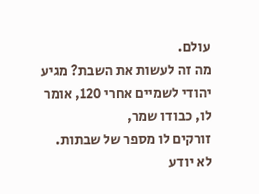עולם.
מה זה לעשות את השבת? מגיע יהודי לשמיים אחרי 120, אומר לו, כבודו שמר,
זורקים לו מספר של שבתות. לא יודע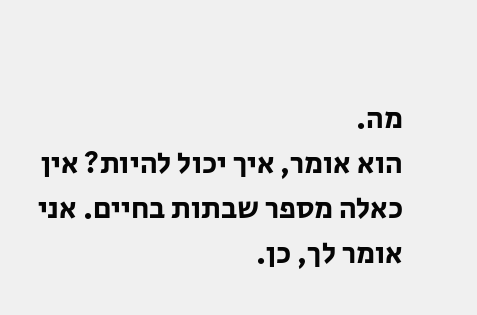מה.
הוא אומר, איך יכול להיות? אין כאלה מספר שבתות בחיים. אני אומר לך, כן.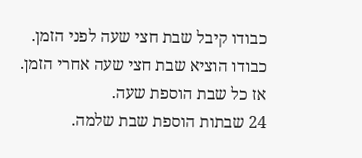כבודו קיבל שבת חצי שעה לפני הזמן.
כבודו הוציא שבת חצי שעה אחרי הזמן.
אז כל שבת הוספת שעה.
24 שבתות הוספת שבת שלמה.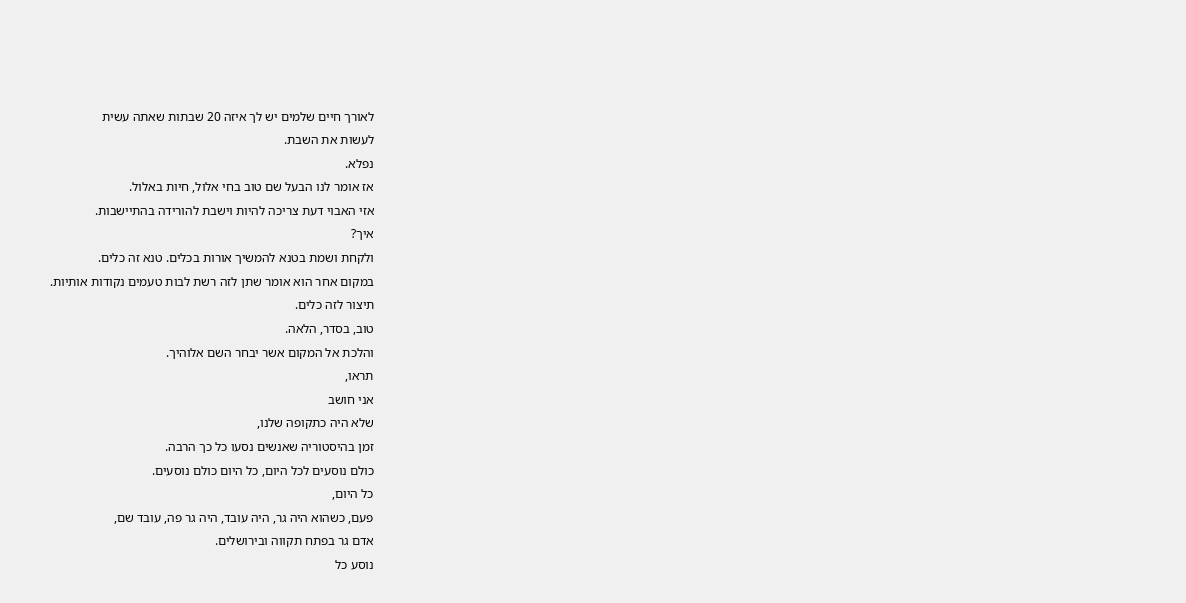לאורך חיים שלמים יש לך איזה 20 שבתות שאתה עשית
לעשות את השבת.
נפלא.
אז אומר לנו הבעל שם טוב בחי אלול, חיות באלול.
אזי האבוי דעת צריכה להיות וישבת להורידה בהתיישבות.
איך?
ולקחת ושמת בטנא להמשיך אורות בכלים. טנא זה כלים.
במקום אחר הוא אומר שתן לזה רשת לבות טעמים נקודות אותיות.
תיצור לזה כלים.
טוב, בסדר, הלאה.
והלכת אל המקום אשר יבחר השם אלוהיך.
תראו,
אני חושב
שלא היה כתקופה שלנו,
זמן בהיסטוריה שאנשים נסעו כל כך הרבה.
כולם נוסעים לכל היום, כל היום כולם נוסעים.
כל היום,
פעם, כשהוא היה גר, היה עובד, היה גר פה, עובד שם,
אדם גר בפתח תקווה ובירושלים.
נוסע כל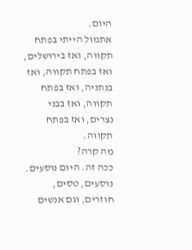היום.
אתמול הייתי בפתח תקווה, ואז בירושלים, ואז בפתח תקווה, ואז בנתניה, ואז בפתח תקווה, ואז בבני נצרים, ואז בפתח תקווה.
מה קרה?
ככה זה. היום נוסעים. נוסעים, טסים, חוזרים, וגם אנשים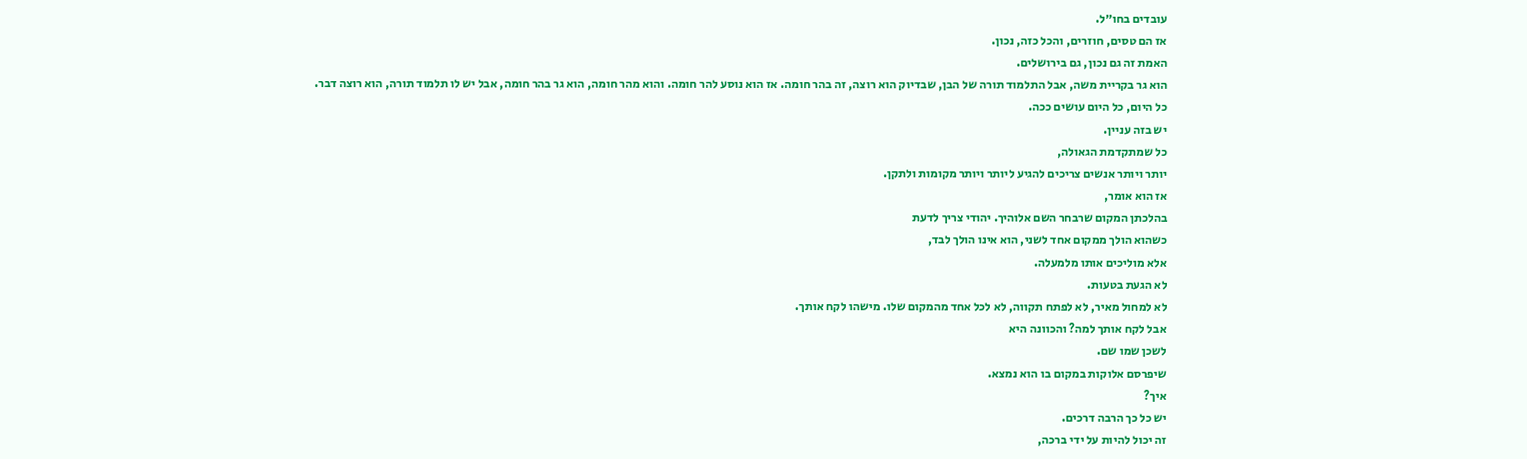עובדים בחו״ל.
אז הם טסים, חוזרים, והכל כזה, נכון.
האמת זה גם נכון, גם בירושלים.
הוא גר בקריית משה, אבל התלמוד תורה של הבן, שבדיוק הוא רוצה, זה בהר חומה. אז הוא נוסע להר חומה. והוא מהר חומה, הוא גר בהר חומה, אבל יש לו תלמוד תורה, הוא רוצה דבר.
כל היום, כל היום עושים ככה.
יש בזה עניין.
כל שמתקדמת הגאולה,
יותר ויותר אנשים צריכים להגיע ליותר ויותר מקומות ולתקן.
אז הוא אומר,
בהלכתן המקום שרבחר השם אלוהיך. יהודי צריך לדעת
כשהוא הולך ממקום אחד לשני, הוא אינו הולך לבד,
אלא מוליכים אותו מלמעלה.
לא הגעת בטעות.
לא למחול מאיר, לא לפתח תקווה, לא לכל אחד מהמקום שלו. מישהו לקח אותך.
אבל לקח אותך למה? והכוונה היא
לשכן שמו שם.
שיפרסם אלוקות במקום בו הוא נמצא.
איך?
יש כל כך הרבה דרכים.
זה יכול להיות על ידי ברכה,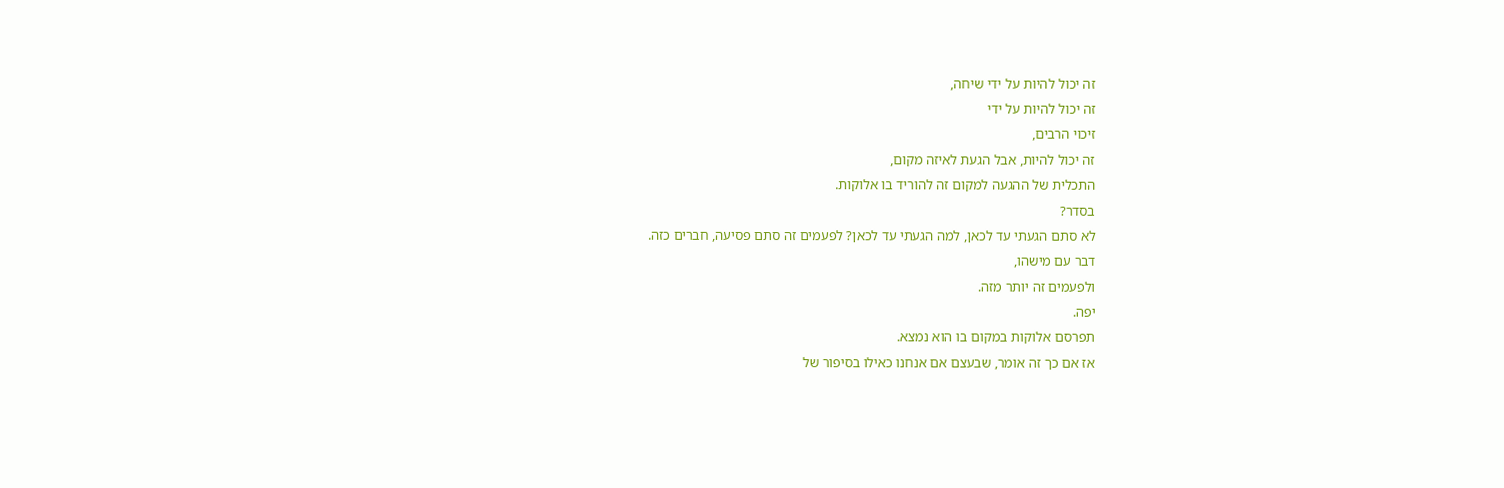זה יכול להיות על ידי שיחה,
זה יכול להיות על ידי
זיכוי הרבים,
זה יכול להיות, אבל הגעת לאיזה מקום,
התכלית של ההגעה למקום זה להוריד בו אלוקות.
בסדר?
לא סתם הגעתי עד לכאן, למה הגעתי עד לכאן? לפעמים זה סתם פסיעה, חברים כזה.
דבר עם מישהו,
ולפעמים זה יותר מזה.
יפה.
תפרסם אלוקות במקום בו הוא נמצא.
אז אם כך זה אומר, שבעצם אם אנחנו כאילו בסיפור של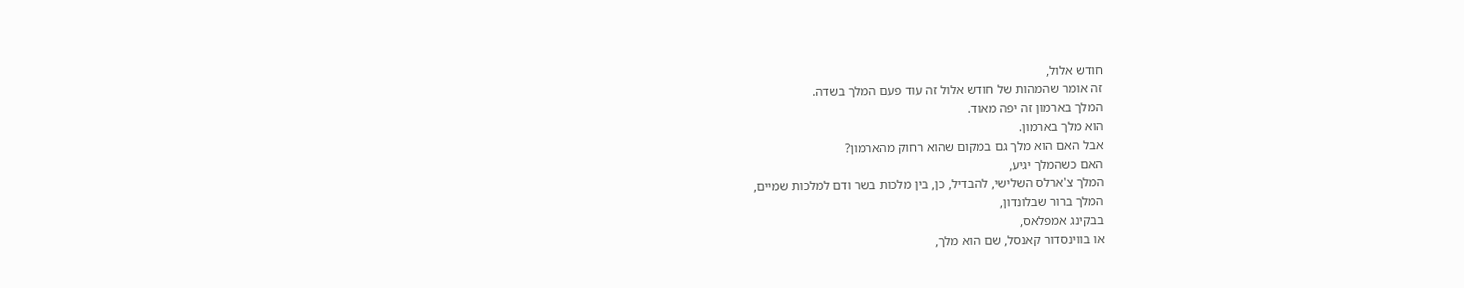חודש אלול,
זה אומר שהמהות של חודש אלול זה עוד פעם המלך בשדה.
המלך בארמון זה יפה מאוד.
הוא מלך בארמון.
אבל האם הוא מלך גם במקום שהוא רחוק מהארמון?
האם כשהמלך יגיע,
המלך צ'ארלס השלישי, להבדיל, כן, בין מלכות בשר ודם למלכות שמיים,
המלך ברור שבלונדון,
בבקינג אמפלאס,
או בווינסדור קאנסל, שם הוא מלך,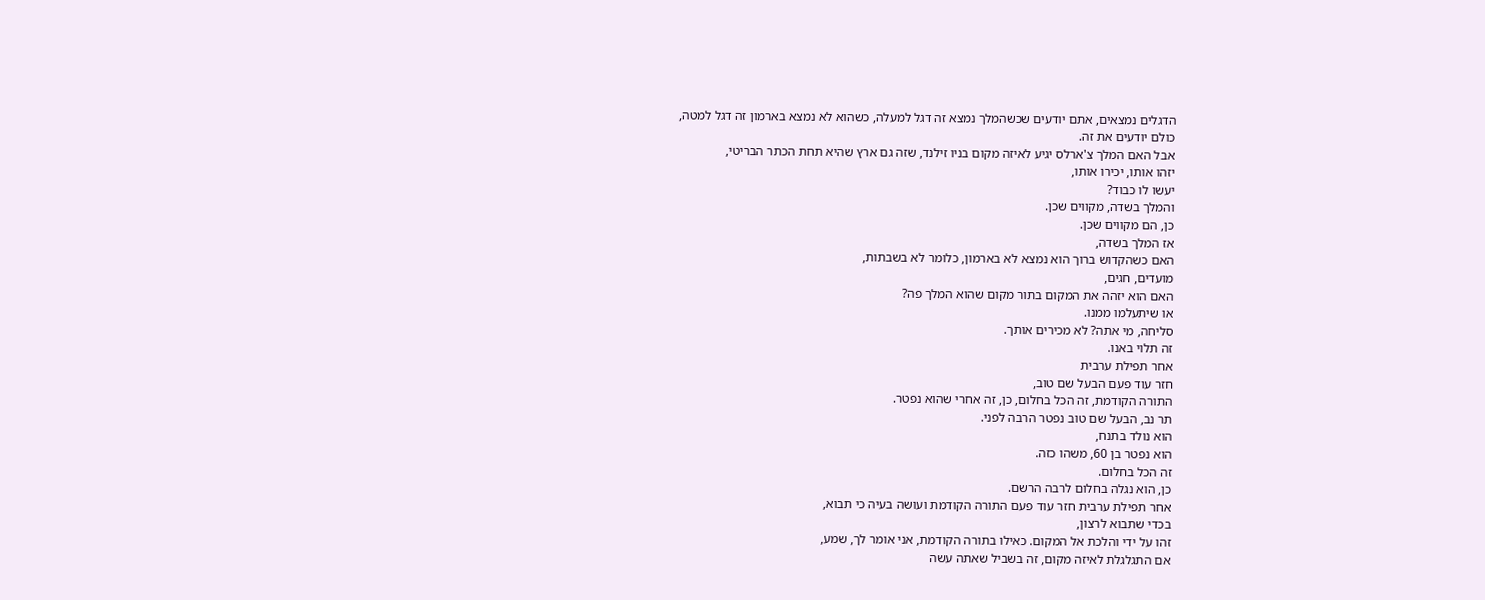הדגלים נמצאים, אתם יודעים שכשהמלך נמצא זה דגל למעלה, כשהוא לא נמצא בארמון זה דגל למטה,
כולם יודעים את זה.
אבל האם המלך צ'ארלס יגיע לאיזה מקום בניו זילנד, שזה גם ארץ שהיא תחת הכתר הבריטי,
יזהו אותו, יכירו אותו,
יעשו לו כבוד?
והמלך בשדה, מקווים שכן.
כן, הם מקווים שכן.
אז המלך בשדה,
האם כשהקדוש ברוך הוא נמצא לא בארמון, כלומר לא בשבתות,
מועדים, חגים,
האם הוא יזהה את המקום בתור מקום שהוא המלך פה?
או שיתעלמו ממנו.
סליחה, מי אתה? לא מכירים אותך.
זה תלוי באנו.
אחר תפילת ערבית
חזר עוד פעם הבעל שם טוב,
התורה הקודמת, זה הכל בחלום, כן, זה אחרי שהוא נפטר.
תר נב, הבעל שם טוב נפטר הרבה לפני.
הוא נולד בתנח,
הוא נפטר בן 60, משהו כזה.
זה הכל בחלום.
כן, הוא נגלה בחלום לרבה הרשם.
אחר תפילת ערבית חזר עוד פעם התורה הקודמת ועושה בעיה כי תבוא,
בכדי שתבוא לרצון,
זהו על ידי והלכת אל המקום. כאילו בתורה הקודמת, אני אומר לך, שמע,
אם התגלגלת לאיזה מקום, זה בשביל שאתה עשה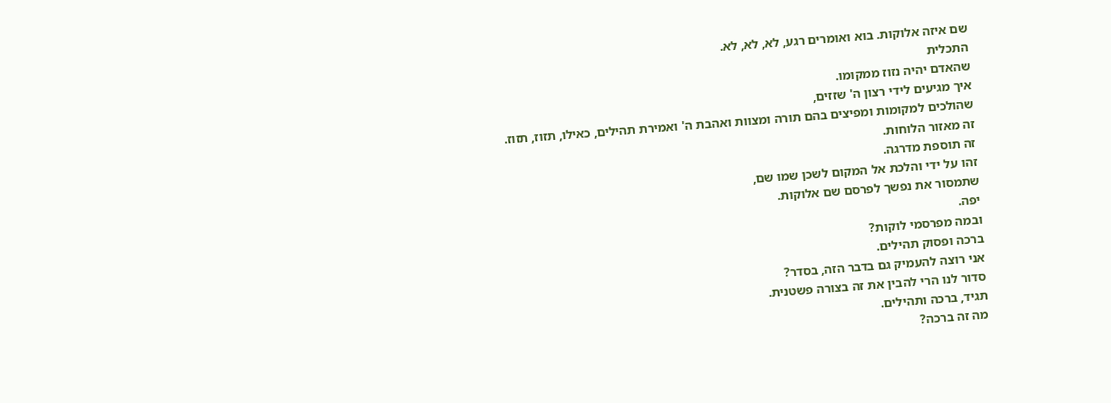שם איזה אלוקות. בוא ואומרים רגע, לא, לא, לא.
התכלית
שהאדם יהיה נזוז ממקומו.
איך מגיעים לידי רצון ה' שזזים,
שהולכים למקומות ומפיצים בהם תורה ומצוות ואהבת ה' ואמירת תהילים, כאילו, תזוז, תזוז.
זה מאזור הלוחות.
זה תוספת מדרגה.
זהו על ידי והלכת אל המקום לשכן שמו שם,
שתמסור את נפשך לפרסם שם אלוקות.
יפה.
ובמה מפרסמי לוקות?
ברכה ופסוק תהילים.
אני רוצה להעמיק גם בדבר הזה, בסדר?
סדור לנו הרי להבין את זה בצורה פשטנית.
תגיד, ברכה ותהילים.
מה זה ברכה?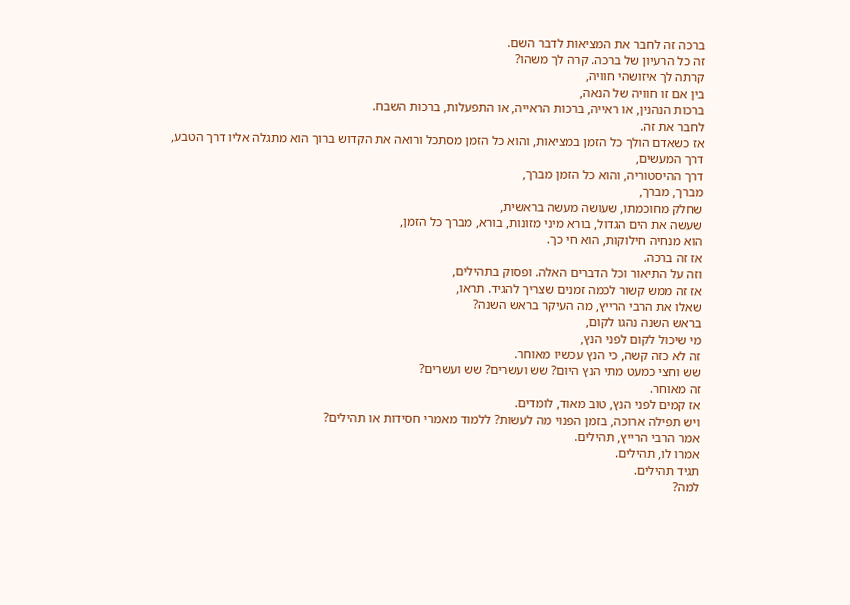ברכה זה לחבר את המציאות לדבר השם.
זה כל הרעיון של ברכה. קרה לך משהו?
קרתה לך איזושהי חוויה,
בין אם זו חוויה של הנאה,
ברכות הנהנין, או ראייה, ברכות הראייה, או התפעלות, ברכות השבח.
לחבר את זה.
אז כשאדם הולך כל הזמן במציאות, והוא כל הזמן מסתכל ורואה את הקדוש ברוך הוא מתגלה אליו דרך הטבע,
דרך המעשים,
דרך ההיסטוריה, והוא כל הזמן מברך,
מברך, מברך,
שחלק מחוכמתו, שעושה מעשה בראשית,
שעשה את הים הגדול, בורא מיני מזונות, בורא, מברך כל הזמן,
הוא מנחיה חילוקות, הוא חי כך.
אז זה ברכה.
וזה על התיאור וכל הדברים האלה. ופסוק בתהילים,
אז זה ממש קשור לכמה זמנים שצריך להגיד. תראו,
שאלו את הרבי הרייץ, מה העיקר בראש השנה?
בראש השנה נהגו לקום,
מי שיכול לקום לפני הנץ,
זה לא כזה קשה, כי הנץ עכשיו מאוחר.
שש וחצי כמעט מתי הנץ היום? שש ועשרים? שש ועשרים?
זה מאוחר.
אז קמים לפני הנץ, טוב מאוד, לומדים.
ויש תפילה ארוכה, בזמן הפנוי מה לעשות? ללמוד מאמרי חסידות או תהילים?
אמר הרבי הרייץ, תהילים.
אמרו לו, תהילים.
תגיד תהילים.
למה?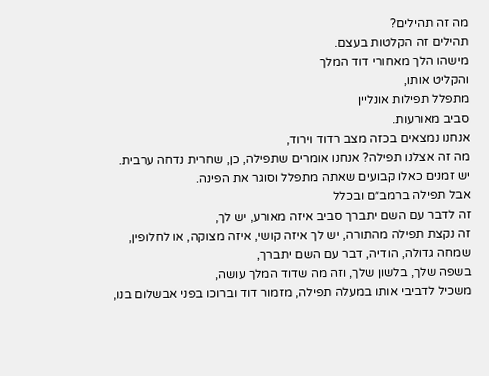מה זה תהילים?
תהילים זה הקלטות בעצם.
מישהו הלך מאחורי דוד המלך
והקליט אותו,
מתפלל תפילות אונליין
סביב מאורעות.
אנחנו נמצאים בכזה מצב רדוד וירוד,
מה זה אצלנו תפילה? אנחנו אומרים שתפילה, כן, שחרית נדחה ערבית. יש זמנים כאלו קבועים שאתה מתפלל וסוגר את הפינה.
אבל תפילה ברמב״ם ובכלל
זה לדבר עם השם יתברך סביב איזה מאורע, יש לך,
זה נקצת תפילה מהתורה, יש לך איזה קושי, איזה מצוקה, או לחלופין,
שמחה גדולה, הודיה, דבר עם השם יתברך,
בשפה שלך, בלשון שלך, וזה מה שדוד המלך עושה,
משכיל לדביבי אותו במעלה תפילה, מזמור דוד וברוכו בפני אבשלום בנו,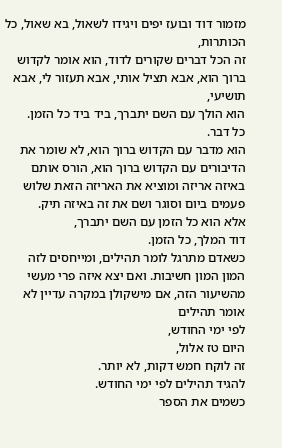מזמור דוד ובועז יפים ויגידו לשאול, בא שאול, כל הכותרות,
זה הכל דברים שקורים לדוד, הוא אומר לקדוש ברוך הוא, אבא תציל אותי, אבא תעזור לי, אבא תושיעי,
הוא הולך עם השם יתברך, ביד ביד כל הזמן.
כל דבר.
הוא מדבר עם הקדוש ברוך הוא, לא שומר את הדיבורים עם הקדוש ברוך הוא, הורס אותם באיזה אריזה ומוציא את האריזה הזאת שלוש פעמים ביום וסוגר ושם את זה באיזה תיק.
אלא הוא כל הזמן עם השם יתברך,
דוד המלך, כל הזמן.
כשאדם מתרגל לומר תהילים, ומייחסים לזה המון המון חשיבות. ואם יצא איזה פרי מעשי מהשיעור הזה, אם מישקולן במקרה עדיין לא אומר תהילים
לפי ימי החודש,
היום טז אלול,
זה לוקח חמש דקות, לא יותר.
להגיד תהילים לפי ימי החודש.
כשמים את הספר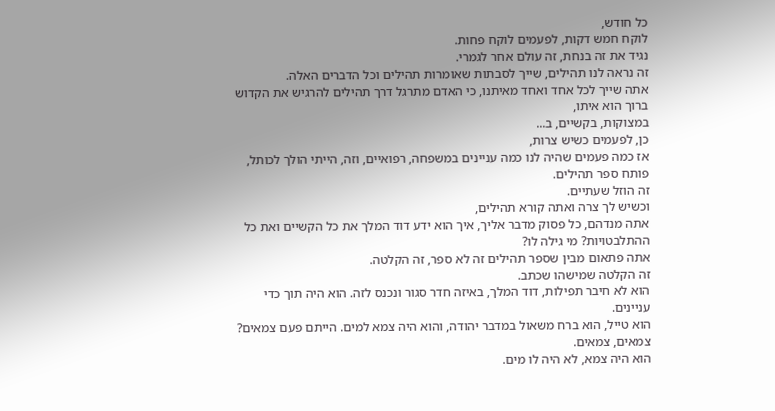כל חודש,
לוקח חמש דקות, לפעמים לוקח פחות.
נגיד את זה בנחת, זה עולם אחר לגמרי.
זה נראה לנו תהילים, שייך לסבתות שאומרות תהילים וכל הדברים האלה.
אתה שייך לכל אחד ואחד מאיתנו, כי האדם מתרגל דרך תהילים להרגיש את הקדוש ברוך הוא איתו,
במצוקות, בקשיים, ב...
כן, לפעמים כשיש צרות,
אז כמה פעמים שהיה לנו כמה עניינים במשפחה, רפואיים, וזה, הייתי הולך לכותל,
פותח ספר תהילים.
זה הוזל שעתיים.
וכשיש לך צרה ואתה קורא תהילים,
אתה מנדהם, כל פסוק מדבר אליך, איך הוא ידע דוד המלך את כל הקשיים ואת כל ההתלבטויות? מי גילה לו?
אתה פתאום מבין שספר תהילים זה לא ספר, זה הקלטה.
זה הקלטה שמישהו שכתב.
הוא לא חיבר תפילות, דוד המלך, באיזה חדר סגור ונכנס לזה. הוא היה תוך כדי עניינים.
הוא טייל, הוא ברח משאול במדבר יהודה, והוא היה צמא למים. הייתם פעם צמאים?
צמאים, צמאים.
הוא היה צמא, לא היה לו מים.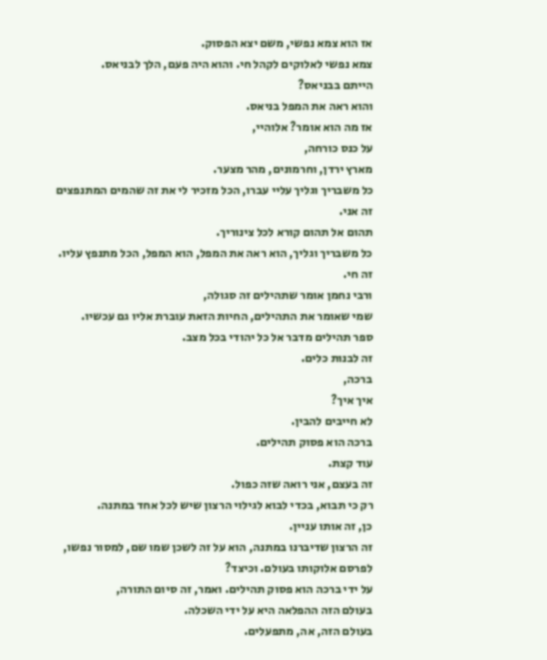אז הוא צמא נפשי, משם יצא הפסוק.
צמא נפשי לאלוקים לקהל חי. והוא היה פעם, הלך לבניאס.
הייתם בבניאס?
והוא ראה את המפל בניאס.
אז מה הוא אומר? אלוהיי,
על כנס כורחה,
מארץ ירדן, וחרמונים, מהר מצער.
כל משבריך וגליך עליי עברו, הכל מזכיר לי את זה שהמים המתנפצים זה אני.
תהום אל תהום קורא לכל צינוריך.
כל משבריך וגליך, הוא ראה את המפל, הוא המפל, הכל מתנפץ עליו.
זה חי.
ורבי נחמן אומר שתהילים זה סגולה,
שמי שאומר את התהילים, החיות הזאת עוברת אליו גם עכשיו.
ספר תהילים מדבר אל כל יהודי בכל מצב.
זה לבנות כלים.
ברכה,
איך איך?
לא חייבים להבין.
ברכה הוא פסוק תהילים.
עוד קצת.
זה בעצם, אני רואה שזה כפול.
רק כי תבוא, בכדי לבוא לגילוי הרצון שיש לכל אחד במתנה.
כן, זה אותו עניין.
זה הרצון שדיברנו במתנה, הוא על זה לשכן שמו שם, למסור נפשו, לפרסם אלוקותו בעולם. וכיצד?
על ידי ברכה הוא פסוק תהילים. ואמר, זה סיום התורה,
בעולם הזה ההפלאה היא על ידי השכלה.
בעולם הזה, אה, מתפעלים.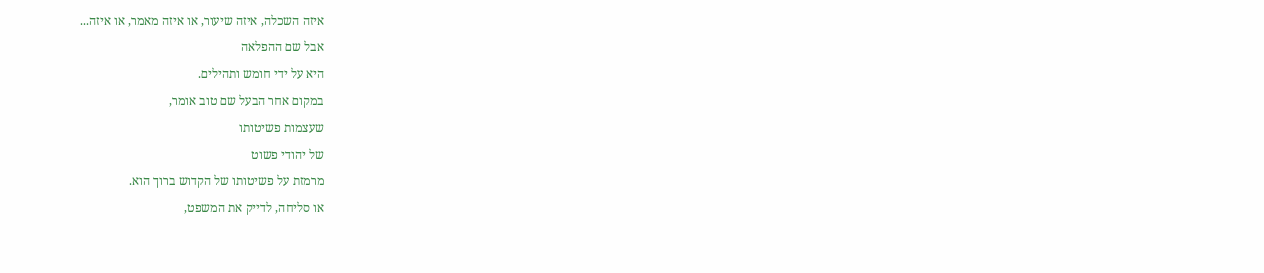איזה השכלה, איזה שיעור, או איזה מאמר, או איזה...
אבל שם ההפלאה
היא על ידי חומש ותהילים.
במקום אחר הבעל שם טוב אומר,
שעצמות פשיטותו
של יהודי פשוט
מרמזת על פשיטותו של הקדוש ברוך הוא.
או סליחה, לדייק את המשפט,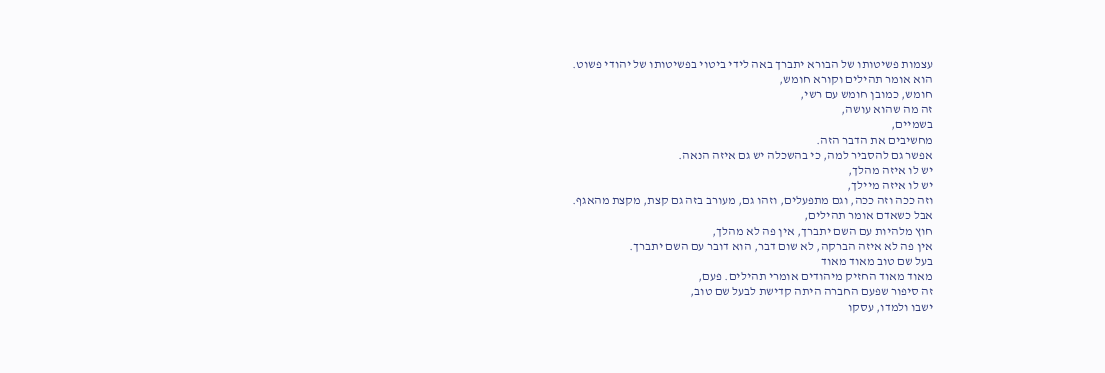עצמות פשיטותו של הבורא יתברך באה לידי ביטוי בפשיטותו של יהודי פשוט.
הוא אומר תהילים וקורא חומש,
חומש, כמובן חומש עם רשי,
זה מה שהוא עושה,
בשמיים,
מחשיבים את הדבר הזה.
אפשר גם להסביר למה, כי בהשכלה יש גם איזה הנאה.
יש לו איזה מהלך,
יש לו איזה מיילך,
וזה ככה וזה ככה, וגם מתפעלים, וזהו גם, מעורב בזה גם קצת, מקצת מהאגף.
אבל כשאדם אומר תהילים,
חוץ מלהיות עם השם יתברך, אין פה לא מהלך,
אין פה לא איזה הברקה, לא שום דבר, הוא דובר עם השם יתברך.
בעל שם טוב מאוד מאוד
מאוד מאוד החזיק מיהודים אומרי תהילים. פעם,
זה סיפור שפעם החברה היתה קדישת לבעל שם טוב,
ישבו ולמדו, עסקו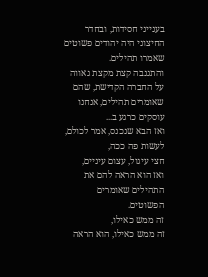בענייני חסידות, ובחדר החיצוני היה יהודים פשוטים שאמרו תהילים.
והתגנבה קצת מקצת גאווה על החברה הקדישת, שהם שאומרים תהילים, אנחנו עוסקים כרגע ב...
ואז הבא שנכנס, אמר לכולם, לעשות פה ככה,
חצי עיגול, עצום עיניים,
ואז הוא הראה להם את התהילים שאומרים הפשוטים.
זה ממש כאילו,
זה ממש כאילו, הוא הראה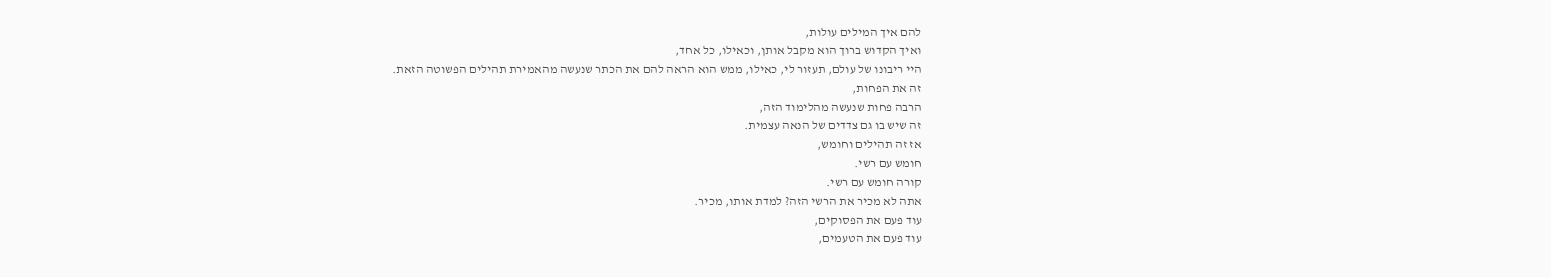להם איך המילים עולות,
ואיך הקדוש ברוך הוא מקבל אותן, וכאילו, כל אחד,
היי ריבונו של עולם, תעזור לי, כאילו, ממש הוא הראה להם את הכתר שנעשה מהאמירת תהילים הפשוטה הזאת.
זה את הפחות,
הרבה פחות שנעשה מהלימוד הזה,
זה שיש בו גם צדדים של הנאה עצמית.
אז זה תהילים וחומש,
חומש עם רשי.
קורה חומש עם רשי.
אתה לא מכיר את הרשי הזה? למדת אותו, מכיר.
עוד פעם את הפסוקים,
עוד פעם את הטעמים,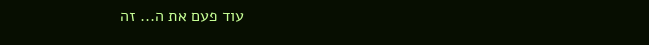עוד פעם את ה... זה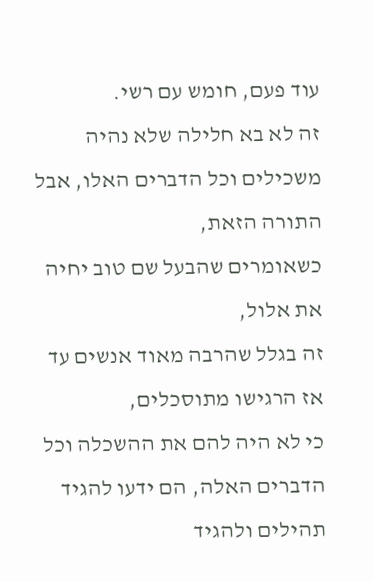עוד פעם, חומש עם רשי.
זה לא בא חלילה שלא נהיה משכילים וכל הדברים האלו, אבל התורה הזאת,
כשאומרים שהבעל שם טוב יחיה את אלול,
זה בגלל שהרבה מאוד אנשים עד אז הרגישו מתוסכלים,
כי לא היה להם את ההשכלה וכל הדברים האלה, הם ידעו להגיד תהילים ולהגיד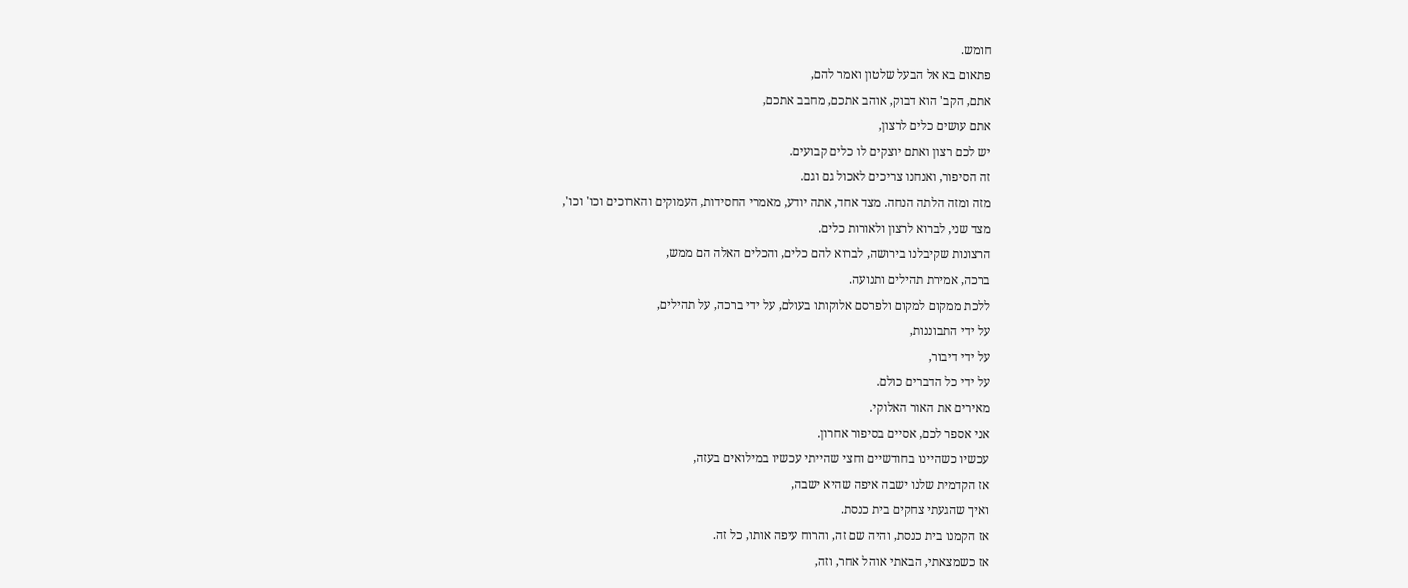חומש.
פתאום בא אל הבעל שלטון ואמר להם,
אתם, הקב' הוא דבוק, אוהב אתכם, מחבב אתכם,
אתם עושים כלים לרצון,
יש לכם רצון ואתם יוצקים לו כלים קבועים.
זה הסיפור, ואנחנו צריכים לאכול גם וגם.
מזה ומזה הלתה הנחה. מצד אחד, אתה יודע, מאמרי החסידות, העמוקים והארוכים וכו' וכו',
מצד שני, לברוא לרצון ולאורות כלים.
הרצונות שקיבלנו בירושה, לברוא להם כלים, והכלים האלה הם ממש,
ברכה, אמירת תהילים ותנועה.
ללכת ממקום למקום ולפרסם אלוקותו בעולם, על ידי ברכה, על תהילים,
על ידי התבוננות,
על ידי דיבור,
על ידי כל הדברים כולם.
מאירים את האור האלוקי.
אני אספר לכם, אסיים בסיפור אחרון.
עכשיו כשהיינו בחודשיים וחצי שהייתי עכשיו במילואים בעזה,
אז הקדמית שלנו ישבה איפה שהיא ישבה,
ואיך שהגעתי צחקים בית כנסת.
אז הקמנו בית כנסת, והיה שם זה, והרוח עיפה אותו, כל זה.
אז כשמצאתי, הבאתי אוהל אחר, וזה,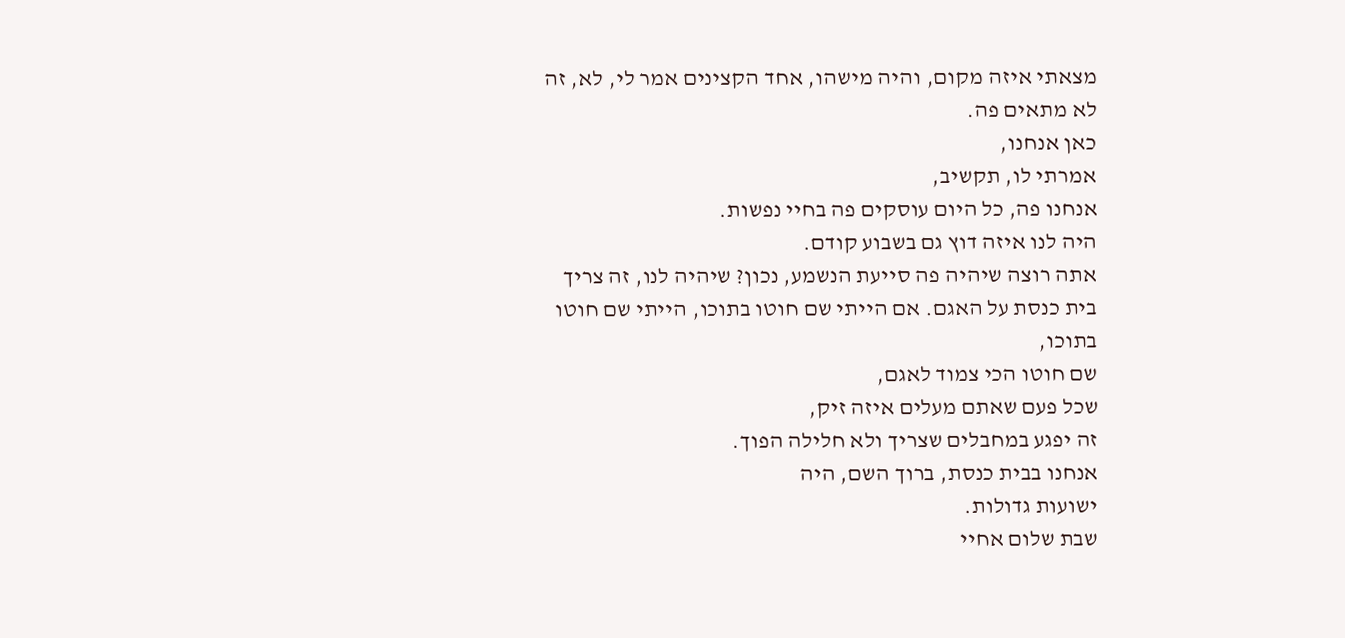מצאתי איזה מקום, והיה מישהו, אחד הקצינים אמר לי, לא, זה לא מתאים פה.
כאן אנחנו,
אמרתי לו, תקשיב,
אנחנו פה, כל היום עוסקים פה בחיי נפשות.
היה לנו איזה דוץ גם בשבוע קודם.
אתה רוצה שיהיה פה סייעת הנשמע, נכון? שיהיה לנו, זה צריך בית כנסת על האגם. אם הייתי שם חוטו בתוכו, הייתי שם חוטו בתוכו,
שם חוטו הכי צמוד לאגם,
שכל פעם שאתם מעלים איזה זיק,
זה יפגע במחבלים שצריך ולא חלילה הפוך.
אנחנו בבית כנסת, ברוך השם, היה
ישועות גדולות.
שבת שלום אחיי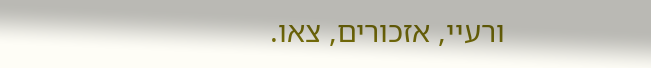ורעיי, אזכורים, צאו.